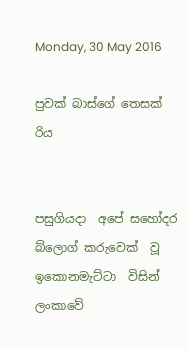Monday, 30 May 2016

පුවක් බාස්ගේ තෙසක් රිය


පසුගියදා  අපේ සහෝදර බ්ලොග් කරුවෙක්  වූ ඉකොනමැට්ටා  විසින් ලංකාවේ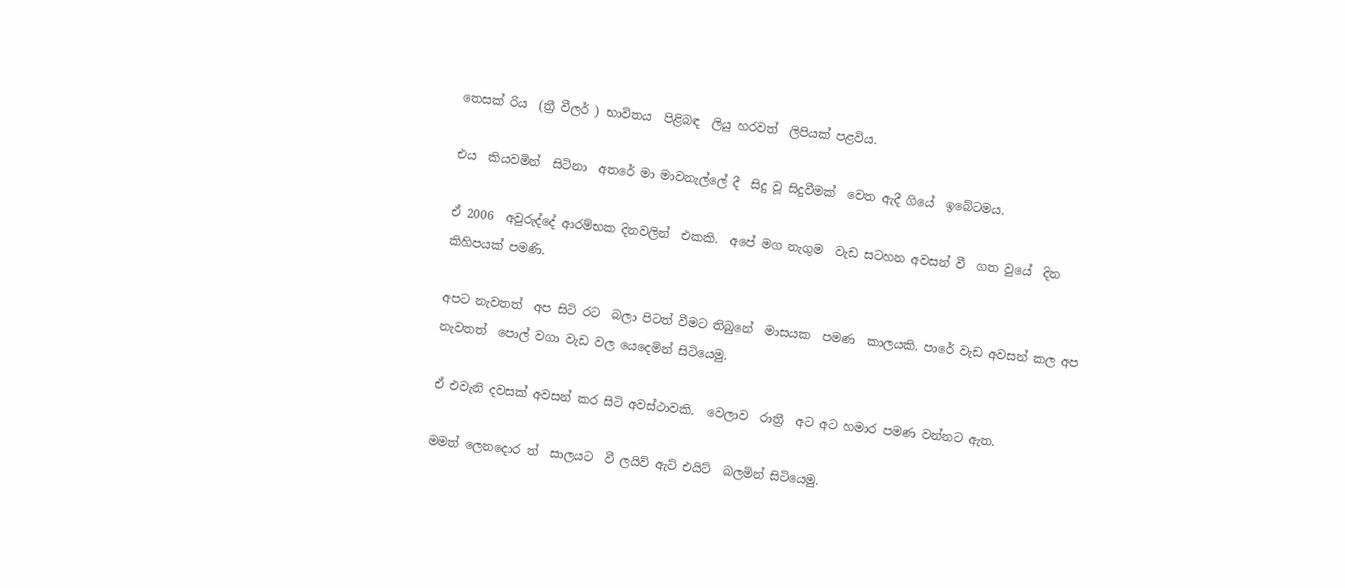තෙසක් රිය  (ත්‍රී වීලර් ) භාවිතය  පිළිබඳ  ලියු හරවත්  ලිපියක් පළවිය.

එය  කියවමින්  සිටිනා  අතරේ මා මාවනැල්ලේ දී  සිදු වූ සිදුවීමක්  වෙත ඇදී ගියේ  ඉබේටමය.

ඒ 2006  අවුරුද්දේ ආරම්භක දිනවලින්  එකකි.  අපේ මග නැගුම  වැඩ සටහන අවසන් වී  ගත වුයේ  දින කිහිපයක් පමණි.

අපට නැවතත්  අප සිටි රට  බලා පිටත් වීමට තිබුනේ  මාසයක  පමණ  කාලයකි. පාරේ වැඩ අවසන් කල අප නැවතත්  පොල් වගා වැඩ වල යෙදෙමින් සිටියෙමු.

ඒ එවැනි දවසක් අවසන් කර සිටි අවස්ථාවකි.  වෙලාව  රාත්‍රී  අට අට හමාර පමණ වන්නට ඇත.

මමත් ලෙනදොර ත්  සාලයට  වී ලයිව් ඇට් එයිට්  බලමින් සිටියෙමු.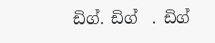ඩිග්. ඩිග්  . ඩිග්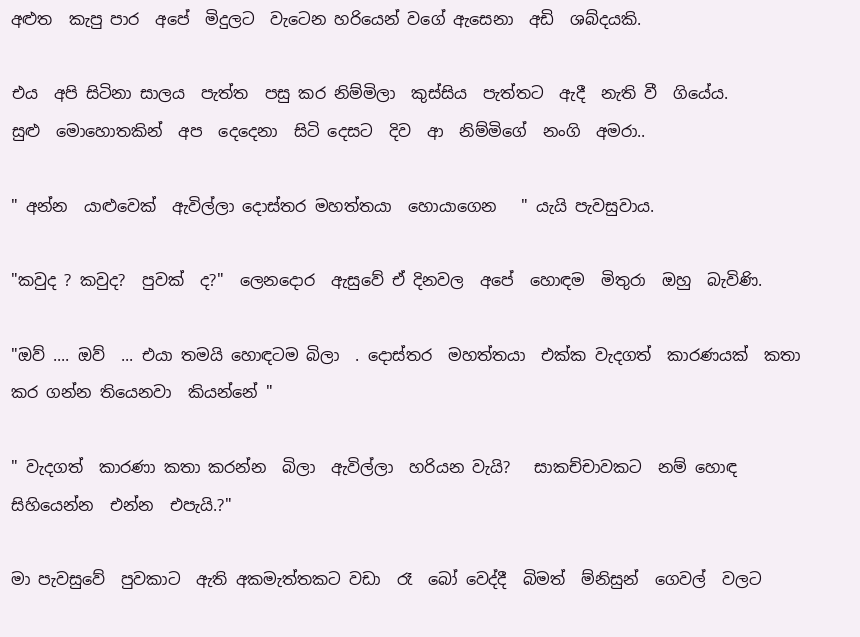අළුත  කැපු පාර  අපේ  මිදුලට  වැටෙන හරියෙන් වගේ ඇසෙනා  අඩි  ශබ්දයකි.

එය  අපි සිටිනා සාලය  පැත්ත  පසු කර නිම්මිලා  කුස්සිය  පැත්තට  ඇදී  නැති වී  ගියේය.
සුළු  මොහොතකින්  අප  දෙදෙනා  සිටි දෙසට  දිව  ආ  නිම්මිගේ  නංගි  අමරා..

" අන්න  යාළුවෙක්  ඇවිල්ලා දොස්තර මහත්තයා  හොයාගෙන   " යැයි පැවසුවාය.

"කවුද ? කවුද?  පුවක්  ද?"  ලෙනදොර  ඇසුවේ ඒ දිනවල  අපේ  හොඳම  මිතුරා  ඔහු  බැවිණි.

"ඔව් .... ඔව්  ... එයා තමයි හොඳටම බිලා  . දොස්තර  මහත්තයා  එක්ක වැදගත්  කාරණයක්  කතා කර ගන්න තියෙනවා  කියන්නේ "

" වැදගත්  කාරණා කතා කරන්න  බිලා  ඇවිල්ලා  හරියන වැයි?   සාකච්චාවකට  නම් හොඳ  සිහියෙන්න  එන්න  එපැයි.?"

මා පැවසුවේ  පුවකාට  ඇති අකමැත්තකට වඩා  රෑ  බෝ වෙද්දී  බිමත්  ම්නිසුන්  ගෙවල්  වලට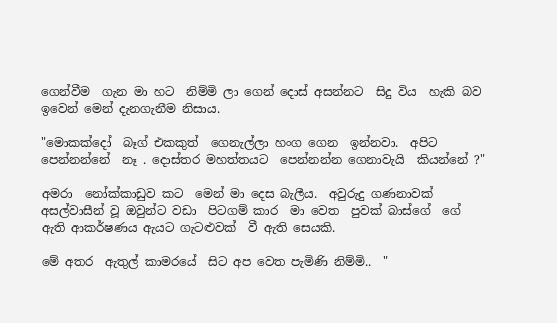ගෙන්වීම  ගැන මා හට  නිම්මි ලා ගෙන් දොස් අසන්නට  සිදු විය  හැකි බව ඉවෙන් මෙන් දැනගැනීම නිසාය.

"මොකක්දෝ  බෑග් එකකුත්  ගෙනැල්ලා හංග ගෙන  ඉන්නවා.  අපිට පෙන්නන්නේ  නෑ . දොස්තර මහත්තයට  පෙන්නන්න ගෙනාවැයි  කියන්නේ ?"

අමරා  නෝක්කාඩුව කට  මෙන් මා දෙස බැලීය.  අවුරුදු ගණනාවක්  අසල්වාසීන් වූ ඔවුන්ට වඩා  පිටගම් කාර  මා වෙත  පුවක් බාස්ගේ  ගේ ඇති ආකර්ෂණය ඇයට ගැටළුවක්  වී ඇති සෙයකි.

මේ අතර  ඇතුල් කාමරයේ  සිට අප වෙත පැමිණි නිම්මි..  "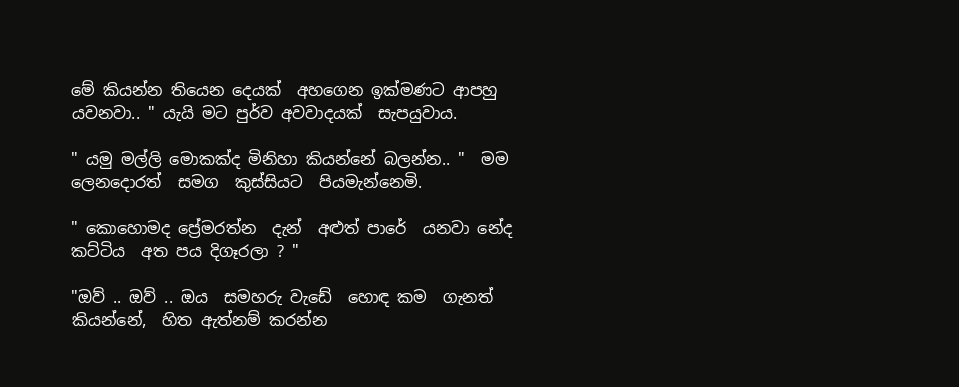මේ කියන්න තියෙන දෙයක්  අහගෙන ඉක්මණට ආපහු යවනවා.. " යැයි මට පුර්ව අවවාදයක්  සැපයුවාය.

" යමු මල්ලි මොකක්ද මිනිහා කියන්නේ බලන්න.. "  මම  ලෙනදොරත්  සමග  කුස්සියට  පියමැන්නෙමි.

" කොහොමද ප්‍රේමරත්න  දැන්  අළුත් පාරේ  යනවා නේද කට්ටිය  අත පය දිගෑරලා ? "

"ඔව් .. ඔව් .. ඔය  සමහරු වැඩේ  හොඳ කම  ගැනත් කියන්නේ,  හිත ඇත්නම් කරන්න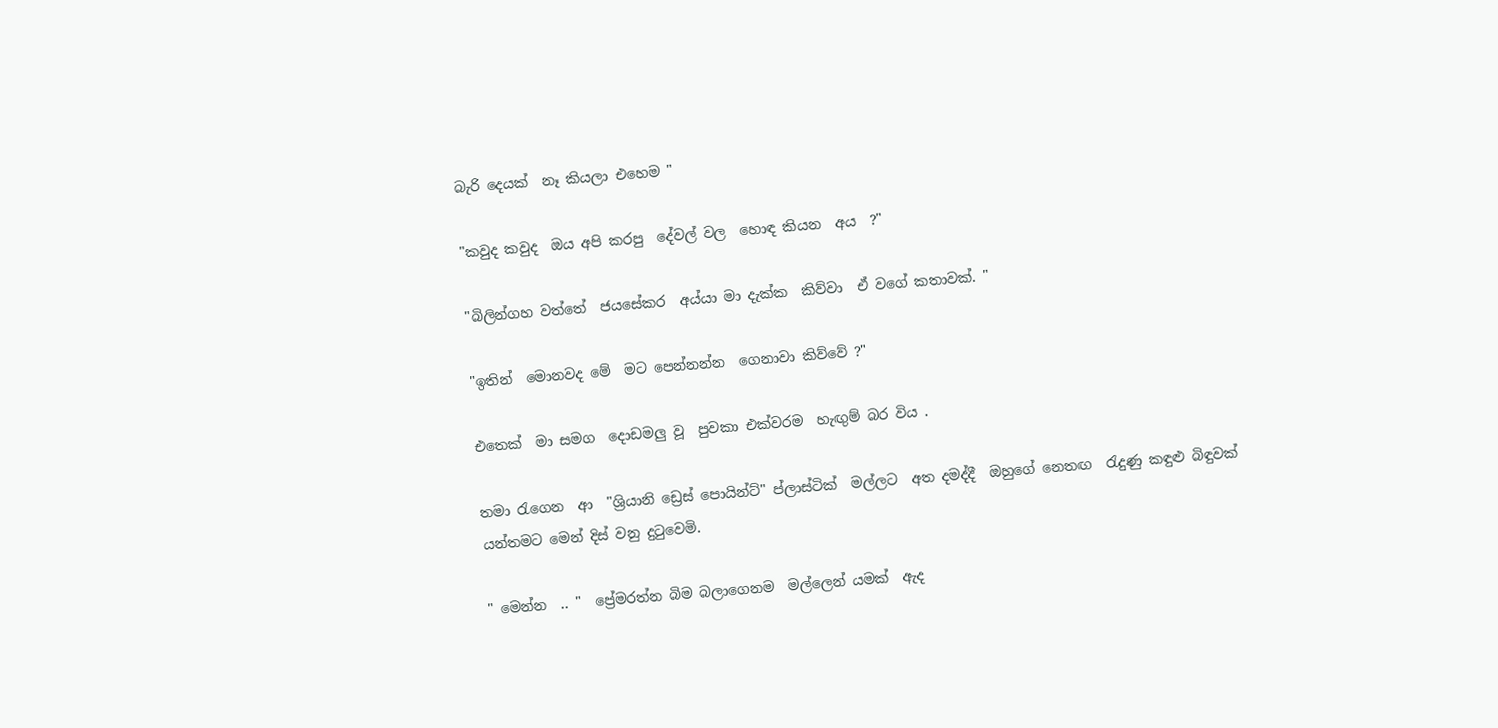බැරි දෙයක්  නෑ කියලා එහෙම "

"කවුද කවුද  ඔය අපි කරපු  දේවල් වල  හොඳ කියන  අය  ?"

"බිලින්ගහ වත්තේ  ජයසේකර  අය්යා මා දැක්ක  කිව්වා  ඒ වගේ කතාවක්. "

"ඉතින්  මොනවද මේ  මට පෙන්නන්න  ගෙනාවා කිව්වේ ?"

එතෙක්  මා සමග  දොඩමලු වූ  පුවකා එක්වරම  හැඟුම් බර විය .

තමා රැගෙන  ආ  "ශ්‍රියානි ඩ්‍රෙස් පොයින්ට්" ප්ලාස්ටික්  මල්ලට  අත දමද්දී  ඔහුගේ නෙතඟ  රැදුණු කඳුළු බිඳුවක් යන්තමට මෙන් දිස් වනු දුටුවෙමි.

" මෙන්න  .. "  ප්‍රේමරත්න බිම බලාගෙනම  මල්ලෙන් යමක්  ඇද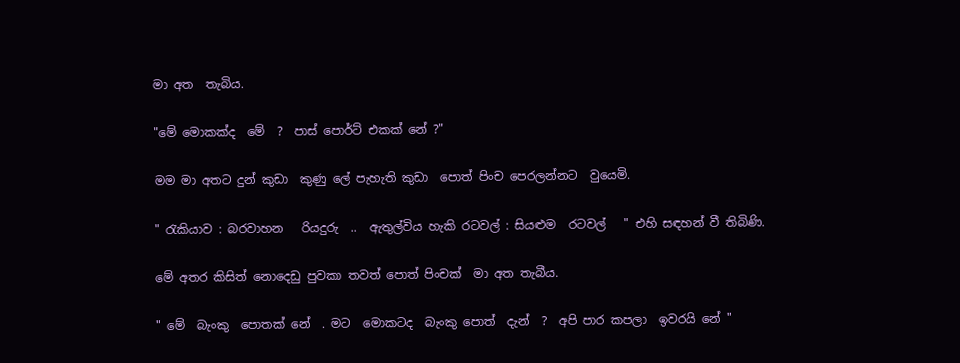මා අත  තැබිය.

"මේ මොකක්ද  මේ  ?  පාස් පොර්ට් එකක් නේ ?"

මම මා අතට දුන් කුඩා  කුණු ලේ පැහැති කුඩා  පොත් පිංච පෙරලන්නට  වුයෙමි.

" රැකියාව : බරවාහන   රියදුරු  ..  ඇතුල්විය හැකි රටවල් : සියළුම  රටවල්   " එහි සඳහන් වී තිබිණි.

මේ අතර කිසිත් නොදෙඩු පුවකා තවත් පොත් පිංචක්  මා අත තැබීය.

" මේ  බැංකු  පොතක් නේ  . මට  මොකටද  බැංකු පොත්  දැන්  ?  අපි පාර කපලා  ඉවරයි නේ "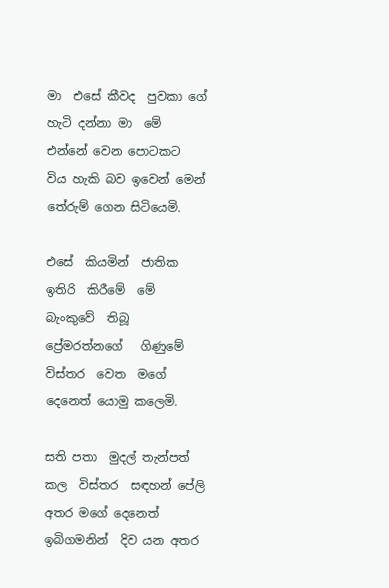මා  එසේ කීවද  පුවකා ගේ හැටි දන්නා මා  මේ එන්නේ වෙන පොටකට  විය හැකි බව ඉවෙන් මෙන් තේරුම් ගෙන සිටියෙමි.

එසේ  කියමින්  ජාතික ඉතිරි  කිරීමේ  මේ බැංකුවේ  තිබූ ප්‍රේමරත්නගේ   ගිණුමේ  විස්තර  වෙත  මගේ දෙනෙත් යොමු කලෙමි.

සති පතා  මුදල් තැන්පත්  කල  විස්තර  සඳහන් පේලි අතර මගේ දෙනෙත් ඉබිගමනින්  දිව යන අතර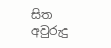සිත අවුරුදු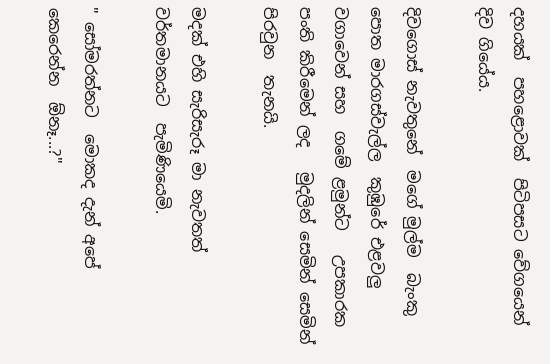දහයක්  පහළොවක්  පිටිපසට වේගයෙන් දිව ගියේය.

දිවගොස් නැවතුනේ  මගේ මුල්ම  බැංකු පොත මාරගස්වැල්ල  කුඹුරේ එළවලු වගාවෙන් සහ  ගමේ ළමුන්ට   උපකාරක  පංති කිරීමෙන් ලද   මුදලින් සෙමින් සෙමින් පිරවුන  තැනයි.

මදක් එහි සැරිසැරූ මා නැවතත් වර්තමානයට  පැමිණියෙමි.

" සෝමරත්නට  මොකද දැන් අපේ කෙරෙන්න  ඕනෑ...?"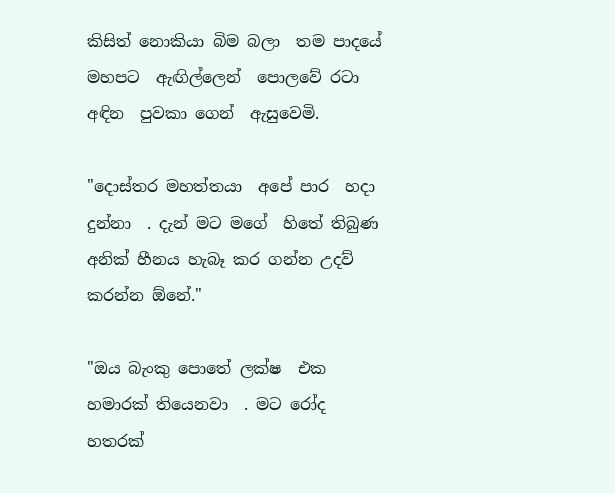කිසිත් නොකියා බිම බලා  තම පාදයේ  මහපට  ඇඟිල්ලෙන්  පොලවේ රටා  අඳින  පුවකා ගෙන්  ඇසුවෙමි.

"දොස්තර මහත්තයා  අපේ පාර  හදා දුන්නා  . දැන් මට මගේ  හිතේ තිබුණ අනික් හීනය හැබෑ කර ගන්න උදව් කරන්න ඕනේ."

"ඔය බැංකු පොතේ ලක්ෂ  එක හමාරක් තියෙනවා  . මට රෝද  හතරක්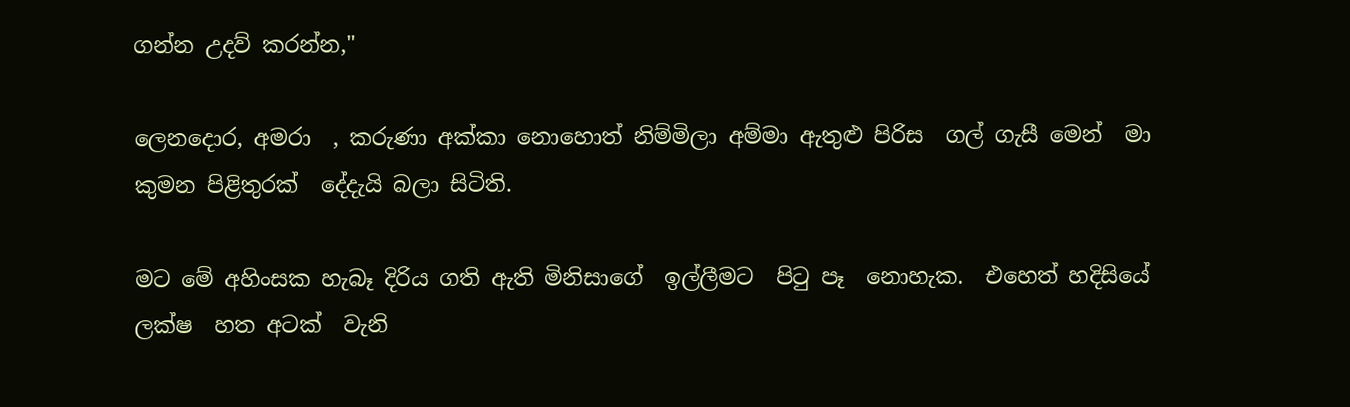ගන්න උදව් කරන්න,"

ලෙනදොර, අමරා  , කරුණා අක්කා නොහොත් නිම්මිලා අම්මා ඇතුළු පිරිස  ගල් ගැසී මෙන්  මා කුමන පිළිතුරක්  දේදැයි බලා සිටිති.

මට මේ අහිංසක හැබෑ දිරිය ගති ඇති මිනිසාගේ  ඉල්ලීමට  පිටු පෑ  නොහැක.  එහෙත් හදිසියේ ලක්ෂ  හත අටක්  වැනි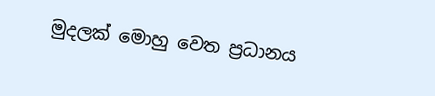මුදලක් මොහු වෙත ප්‍රධානය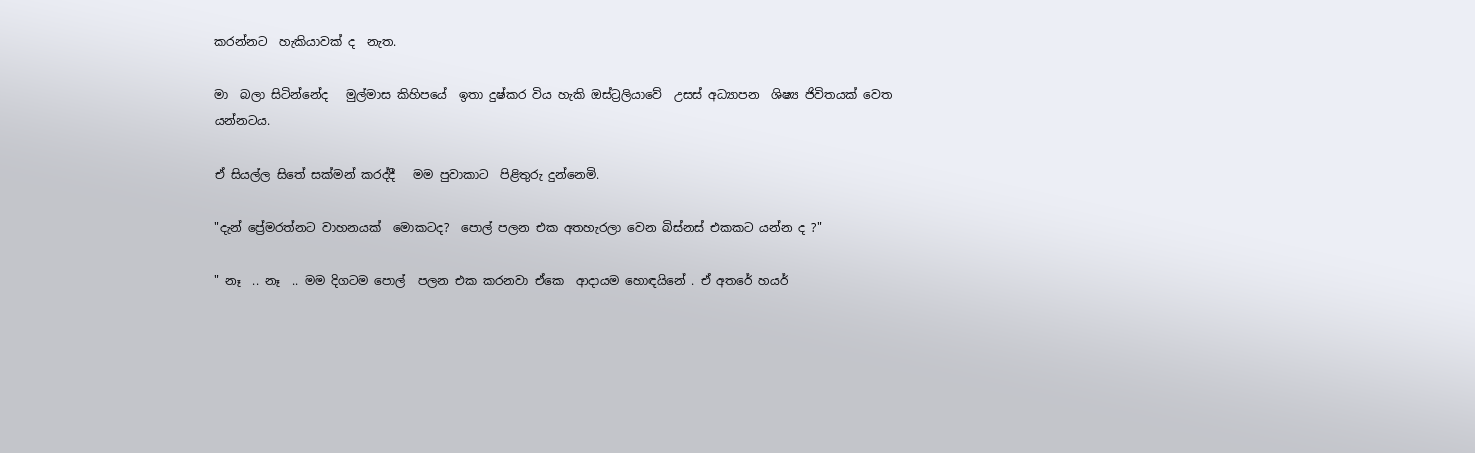කරන්නට  හැකියාවක් ද  නැත.

මා  බලා සිටින්නේද   මුල්මාස කිහිපයේ  ඉතා දුෂ්කර විය හැකි ඔස්ට්‍රලියාවේ  උසස් අධ්‍යාපන  ශිෂ්‍ය ජිවිතයක් වෙත යන්නටය.

ඒ සියල්ල සිතේ සක්මන් කරද්දී   මම පුවාකාට  පිළිතුරු දුන්නෙමි.

"දැන් ප්‍රේමරත්නට වාහනයක්  මොකටද?  පොල් පලන එක අතහැරලා වෙන බිස්නස් එකකට යන්න ද ?"

" නෑ  .. නෑ  .. මම දිගටම පොල්  පලන එක කරනවා ඒකෙ  ආදායම හොඳයිනේ . ඒ අතරේ හයර්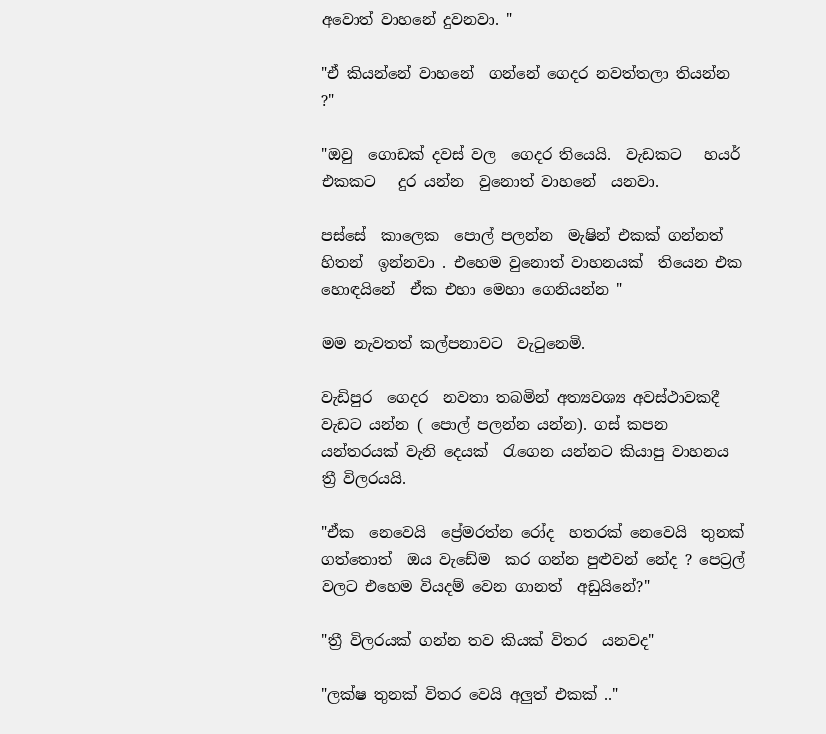අවොත් වාහනේ දුවනවා. "

"ඒ කියන්නේ වාහනේ  ගන්නේ ගෙදර නවත්තලා තියන්න ?"

"ඔවු  ගොඩක් දවස් වල  ගෙදර තියෙයි.  වැඩකට   හයර් එකකට   දුර යන්න  වුනොත් වාහනේ  යනවා.

පස්සේ  කාලෙක  පොල් පලන්න  මැෂින් එකක් ගන්නත් හිතන්  ඉන්නවා . එහෙම වුනොත් වාහනයක්  තියෙන එක හොඳයිනේ  ඒක එහා මෙහා ගෙනියන්න "

මම නැවතත් කල්පනාවට  වැටුනෙමි.

වැඩිපුර  ගෙදර  නවතා තබමින් අත්‍යවශ්‍ය අවස්ථාවකදී  වැඩට යන්න ( පොල් පලන්න යන්න). ගස් කපන යන්තරයක් වැනි දෙයක්  රැගෙන යන්නට කියාපු වාහනය  ත්‍රී විලරයයි.

"ඒක  නෙවෙයි  ප්‍රේමරත්න රෝද  හතරක් නෙවෙයි  තුනක් ගත්තොත්  ඔය වැඩේම  කර ගන්න පුළුවන් නේද ? පෙට්‍රල්  වලට එහෙම වියදම් වෙන ගානත්  අඩුයිනේ?"

"ත්‍රී විලරයක් ගන්න තව කියක් විතර  යනවද"

"ලක්ෂ තුනක් විතර වෙයි අලුත් එකක් .."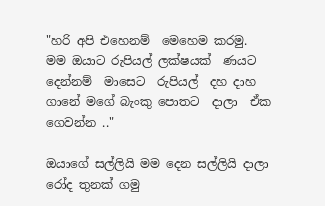"හරි අපි එහෙනම්  මෙහෙම කරමු.  මම ඔයාට රුපියල් ලක්ෂයක්  ණයට දෙන්නම්  මාසෙට  රුපියල්  දහ දාහ  ගානේ මගේ බැංකු පොතට  දාලා  ඒක ගෙවන්න .."

ඔයාගේ සල්ලියි මම දෙන සල්ලියි දාලා  රෝද තුනක් ගමු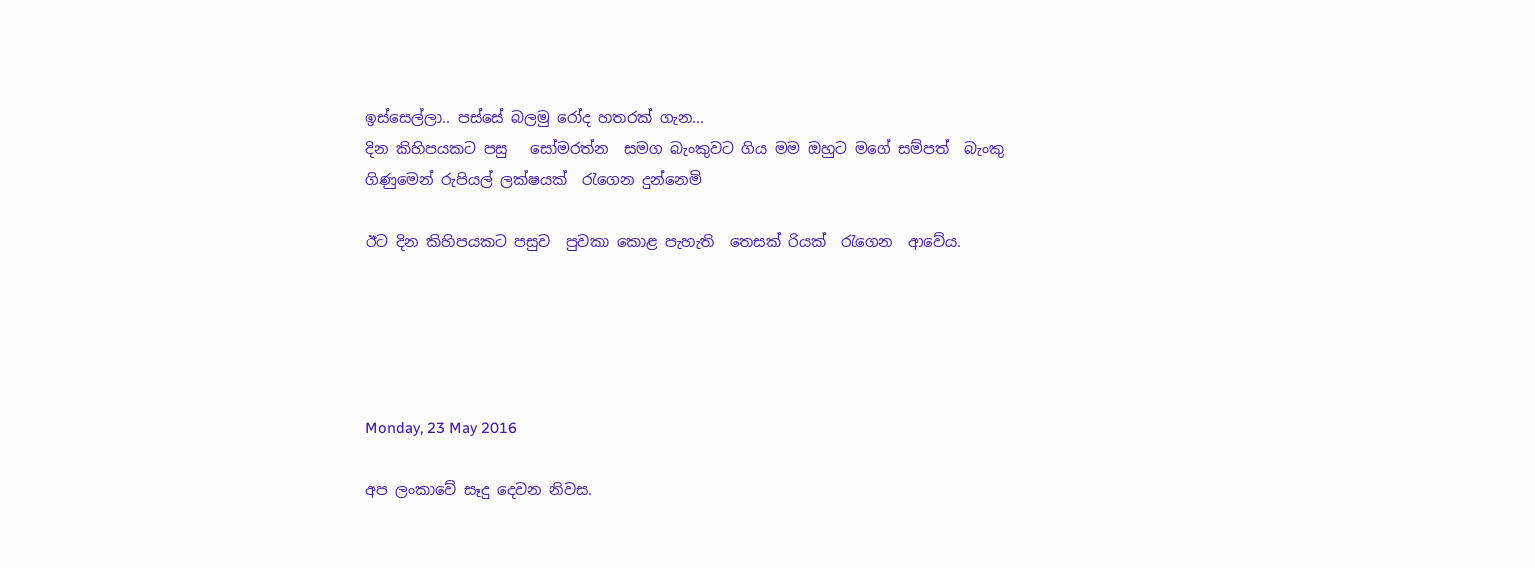ඉස්සෙල්ලා.. පස්සේ බලමු රෝද හතරක් ගැන...
දින කිහිපයකට පසු   සෝමරත්න  සමග බැංකුවට ගිය මම ඔහුට මගේ සම්පත්  බැංකු ගිණුමෙන් රුපියල් ලක්ෂයක්  රැගෙන දුන්නෙමි

ඊට දින කිහිපයකට පසුව  පුවකා කොළ පැහැති  තෙසක් රියක්  රැගෙන  ආවේය.





Monday, 23 May 2016

අප ලංකාවේ සෑදු දෙවන නිවස.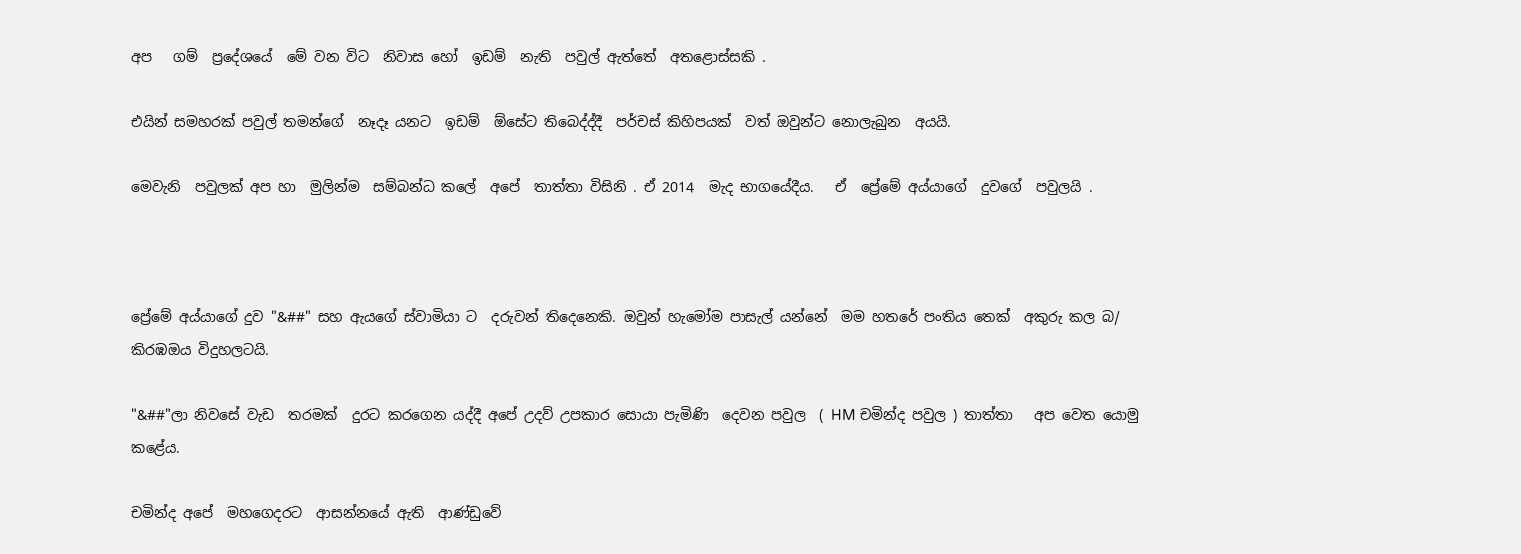අප   ගම්  ප්‍රදේශයේ  මේ වන විට  නිවාස හෝ  ඉඩම්  නැති  පවුල් ඇත්තේ  අතළොස්සකි .

එයින් සමහරක් පවුල් තමන්ගේ  නෑදෑ යනට  ඉඩම්  ඕසේට තිබෙද්ද්දී  පර්චස් කිහිපයක්  වත් ඔවුන්ට නොලැබුන  අයයි.

මෙවැනි  පවුලක් අප හා  මුලින්ම  සම්බන්ධ කලේ  අපේ  තාත්තා විසිනි . ඒ 2014  මැද භාගයේදීය.   ඒ  ප්‍රේමේ අය්යාගේ  දුවගේ  පවුලයි .



ප්‍රේමේ අය්යාගේ දුව "&##" සහ ඇයගේ ස්වාමියා ට  දරුවන් තිදෙනෙකි. ඔවුන් හැමෝම පාසැල් යන්නේ  මම හතරේ පංතිය තෙක්  අකුරු කල බ/ කිරඹඔය විදුහලටයි.

"&##"ලා නිවසේ වැඩ  තරමක්  දුරට කරගෙන යද්දී අපේ උදව් උපකාර සොයා පැමිණි  දෙවන පවුල  ( HM චමින්ද පවුල ) තාත්තා   අප වෙත යොමු කළේය.

චමින්ද අපේ  මහගෙදරට  ආසන්නයේ ඇති  ආණ්ඩුවේ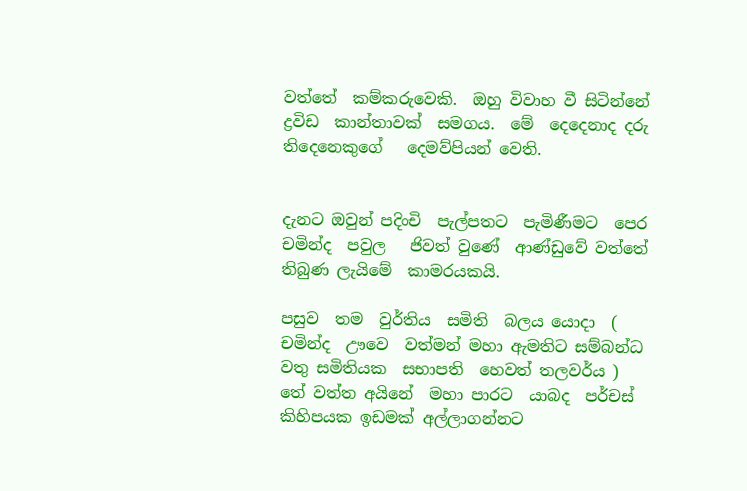වත්තේ  කම්කරුවෙකි.  ඔහු විවාහ වී සිටින්නේ  ද්‍රවිඩ  කාන්තාවක්  සමගය.  මේ  දෙදෙනාද දරු  තිදෙනෙකුගේ   දෙමව්පියන් වෙති.


දැනට ඔවුන් පදිංචි  පැල්පතට  පැමිණීමට  පෙර  චමින්ද  පවුල   ජිවත් වුණේ  ආණ්ඩුවේ වත්තේ  තිබුණ ලැයිමේ  කාමරයකයි.

පසුව  තම  වුර්තිය  සමිති  බලය යොදා  ( චමින්ද  ඌවෙ  වත්මන් මහා ඇමතිට සම්බන්ධ  වතු සමිතියක  සභාපති  හෙවත් තලවර්ය )  තේ වත්ත අයිනේ  මහා පාරට  යාබද  පර්චස් කිහිපයක ඉඩමක් අල්ලාගන්නට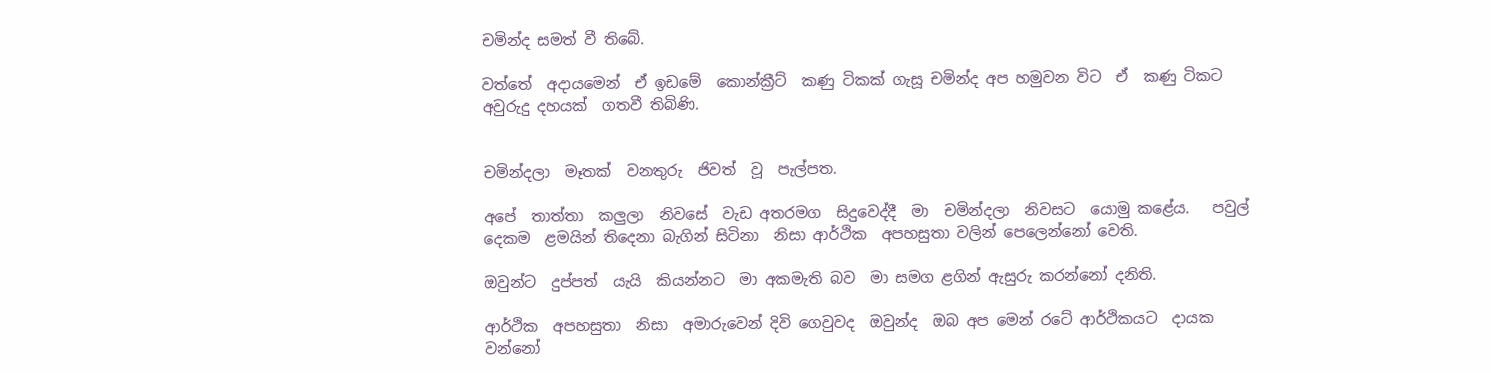චමින්ද සමත් වී තිබේ.

වත්තේ  අදායමෙන්  ඒ ඉඩමේ  කොන්ක්‍රීට්  කණු ටිකක් ගැසූ චමින්ද අප හමුවන විට  ඒ  කණු ටිකට   අවුරුදු දහයක්  ගතවී තිබිණි.


චමින්දලා  මෑතක්  වනතුරු  ජිවත්  වූ  පැල්පත.

අපේ  තාත්තා  කලුලා  නිවසේ  වැඩ අතරමග  සිදුවෙද්දී  මා  චමින්දලා  නිවසට  යොමු කළේය.   පවුල් දෙකම  ළමයින් තිදෙනා බැගින් සිටිනා  නිසා ආර්ථික  අපහසුතා වලින් පෙලෙන්නෝ වෙති.

ඔවුන්ට  දුප්පත්  යැයි  කියන්නට  මා අකමැති බව  මා සමග ළගින් ඇසුරු කරන්නෝ දනිති.

ආර්ථික  අපහසුතා  නිසා  අමාරුවෙන් දිවි ගෙවුවද  ඔවුන්ද  ඔබ අප මෙන් රටේ ආර්ථිකයට  දායක වන්නෝ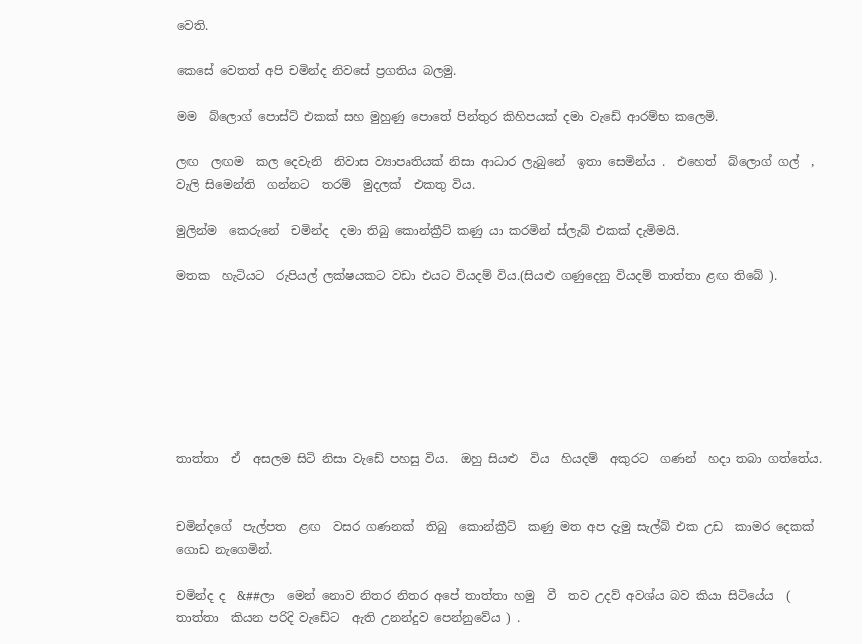වෙති.

කෙසේ වෙතත් අපි චමින්ද නිවසේ ප්‍රගතිය බලමු.

මම  බ්ලොග් පොස්ට් එකක් සහ මුහුණු පොතේ පින්තුර කිහිපයක් දමා වැඩේ ආරම්භ කලෙමි.

ලඟ  ලඟම  කල දෙවැනි  නිවාස ව්‍යාපෘතියක් නිසා ආධාර ලැබුනේ  ඉතා සෙමින්ය .  එහෙත්  බ්ලොග් ගල්  , වැලි සිමෙන්ති  ගන්නට  තරම්  මුදලක්  එකතු විය.

මුලින්ම  කෙරුනේ  චමින්ද  දමා තිබු කොන්ක්‍රීට් කණු යා කරමින් ස්ලැබ් එකක් දැමිමයි.

මතක  හැටියට  රුපියල් ලක්ෂයකට වඩා එයට වියදම් විය.(සියළු ගණුදෙනු වියදම් තාත්තා ළඟ තිබේ ).







තාත්තා  ඒ  අසලම සිටි නිසා වැඩේ පහසු විය.  ඔහු සියළු  විය  හියදම්  අකුරට  ගණන්  හදා තබා ගත්තේය.


චමින්දගේ  පැල්පත  ළඟ  වසර ගණනක්  තිබු  කොන්ක්‍රීට්  කණු මත අප දැමු සැල්බ් එක උඩ  කාමර දෙකක්  ගොඩ නැගෙමින්.

චමින්ද ද  &##ලා  මෙන් නොව නිතර නිතර අපේ තාත්තා හමු  වී  තව උදව් අවශ්ය බව කියා සිටියේය  ( තාත්තා  කියන පරිදි වැඩේට  ඇති උනන්දුව පෙන්නුවේය ) .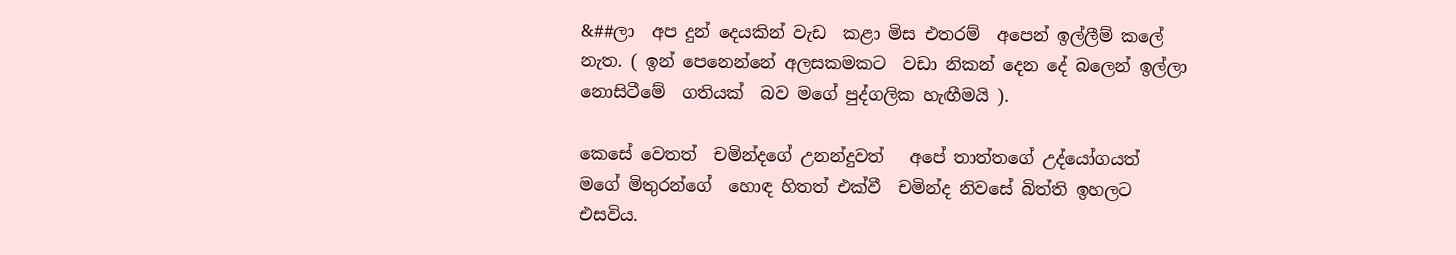&##ලා  අප දුන් දෙයකින් වැඩ  කළා මිස එතරම්  අපෙන් ඉල්ලීම් කලේ නැත. ( ඉන් පෙනෙන්නේ අලසකමකට  වඩා නිකන් දෙන දේ බලෙන් ඉල්ලා නොසිටීමේ  ගතියක්  බව මගේ පුද්ගලික හැඟීමයි ).

කෙසේ වෙතත්  චමින්දගේ උනන්දුවත්   අපේ තාත්තගේ උද්යෝගයත්  මගේ මිතුරන්ගේ  හොඳ හිතත් එක්වී  චමින්ද නිවසේ බිත්ති ඉහලට එසවිය.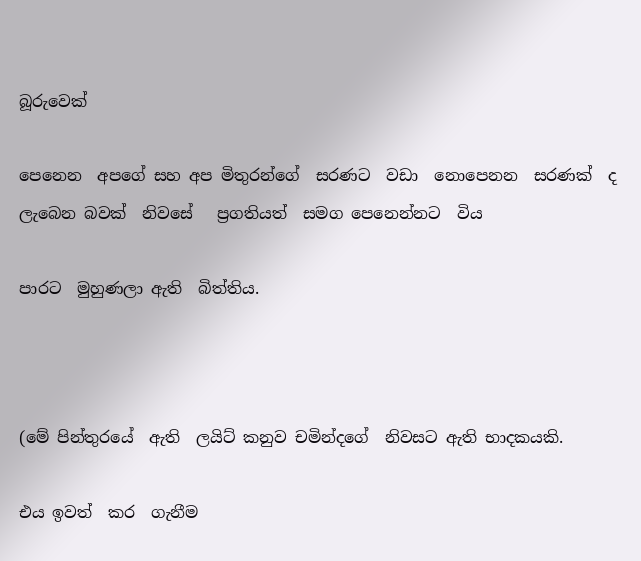බූරුවෙක්

පෙනෙන  අපගේ සහ අප මිතුරන්ගේ  සරණට  වඩා  නොපෙනන  සරණක්  ද  ලැබෙන බවක්  නිවසේ   ප්‍රගතියත්  සමග පෙනෙන්නට  විය

පාරට  මුහුණලා ඇති  බිත්තිය.



(මේ පින්තුරයේ  ඇති  ලයිට් කනුව චමින්දගේ  නිවසට ඇති භාදකයකි.

එය ඉවත්  කර  ගැනීම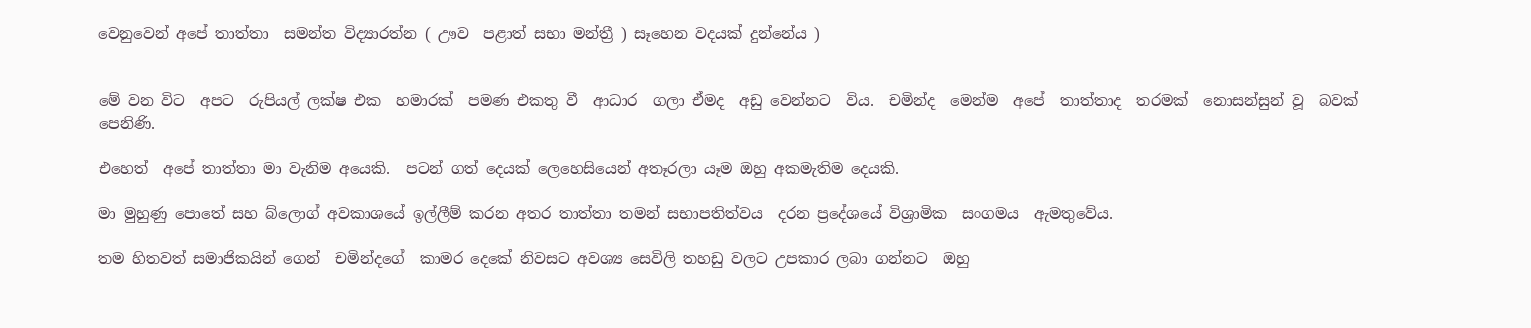වෙනුවෙන් අපේ තාත්තා  සමන්ත විද්‍යාරත්න ( ඌව  පළාත් සභා මන්ත්‍රී ) සෑහෙන වදයක් දුන්නේය )


මේ වන විට  අපට  රුපියල් ලක්ෂ එක  හමාරක්  පමණ එකතු වී  ආධාර  ගලා ඒමද  අඩු වෙන්නට  විය.  චමින්ද  මෙන්ම  අපේ  තාත්තාද  තරමක්  නොසන්සුන් වූ  බවක් පෙනිණි.

එහෙත්  අපේ තාත්තා මා වැනිම අයෙකි.  පටන් ගත් දෙයක් ලෙහෙසියෙන් අතෑරලා යෑම ඔහු අකමැතිම දෙයකි.

මා මුහුණු පොතේ සහ බ්ලොග් අවකාශයේ ඉල්ලීම් කරන අතර තාත්තා තමන් සභාපතිත්වය  දරන ප්‍රදේශයේ විශ්‍රාමික  සංගමය  ඇමතුවේය.

තම හිතවත් සමාජිකයින් ගෙන්  චමින්දගේ  කාමර දෙකේ නිවසට අවශ්‍ය සෙවිලි තහඩු වලට උපකාර ලබා ගන්නට  ඔහු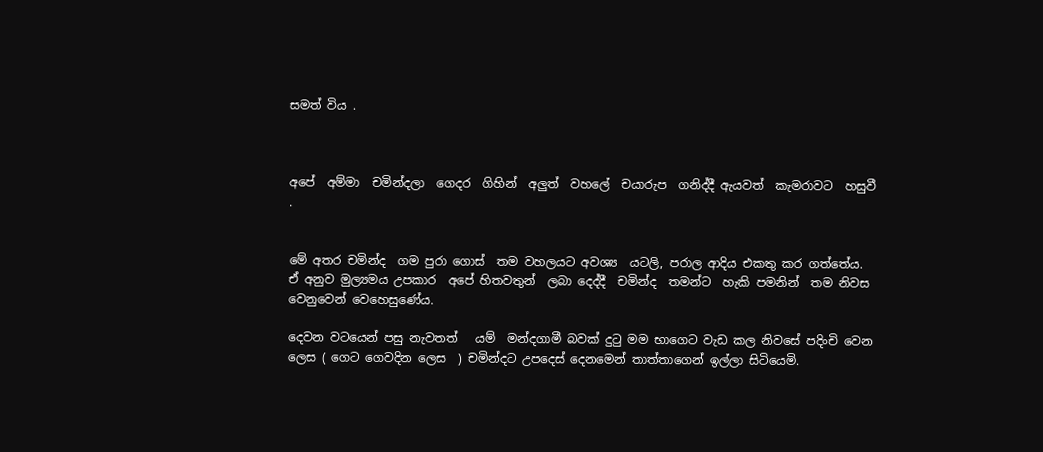සමත් විය .



අපේ  අම්මා  චමින්දලා  ගෙදර  ගිහින්  අලුත්  වහලේ  චයාරුප  ගනිද්දී ඇයවත්  කැමරාවට  හසුවී .


මේ අතර චමින්ද  ගම පුරා ගොස්  තම වහලයට අවශ්‍ය  යටලි, පරාල ආදිය එකතු කර ගත්තේය.  ඒ අනුව මුල්‍යමය උපකාර  අපේ හිතවතුන්  ලබා දෙද්දී  චමින්ද  තමන්ට  හැකි පමනින්  තම නිවස වෙනුවෙන් වෙහෙසුණේය.

දෙවන වටයෙන් පසු නැවතත්   යම්  මන්දගාමී බවක් දුටු මම භාගෙට වැඩ කල නිවසේ පදිංචි වෙන ලෙස ( ගෙට ගෙවදින ලෙස  ) චමින්දට උපදෙස් දෙනමෙන් තාත්තාගෙන් ඉල්ලා සිටියෙමි.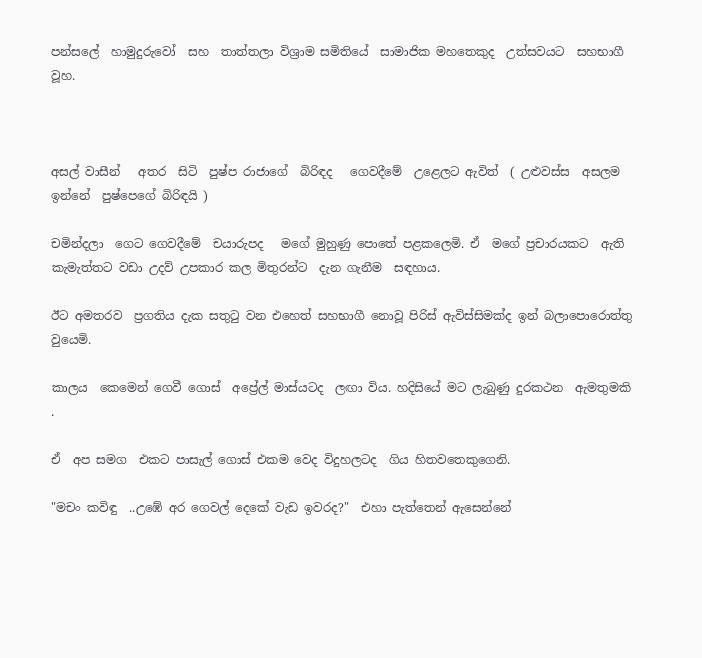පන්සලේ  හාමුදුරුවෝ  සහ  තාත්තලා විශ්‍රාම සමිතියේ  සාමාජික මහතෙකුද  උත්සවයට  සහභාගී වූහ.



අසල් වාසීන්   අතර  සිටි  පුෂ්ප රාජාගේ  බිරිඳද   ගෙවදීමේ  උළෙලට ඇවිත්  ( උළුවස්ස  අසලම  ඉන්නේ  පුෂ්පෙගේ බිරිඳයි )

චමින්දලා  ගෙට ගෙවදීමේ  චයාරුපද   මගේ මුහුණු පොතේ පළකලෙමි. ඒ  මගේ ප්‍රචාරයකට  ඇති කැමැත්තට වඩා උදව් උපකාර කල මිතුරන්ට  දැන ගැනීම  සඳහාය.

ඊට අමතරව  ප්‍රගතිය දැක සතුටු වන එහෙත් සහභාගී නොවූ පිරිස් ඇවිස්සිමක්ද ඉන් බලාපොරොත්තු වුයෙමි.

කාලය  කෙමෙන් ගෙවී ගොස්  අප්‍රේල් මාස්යටද  ලඟා විය. හදිසියේ මට ලැබුණු දුරකථන  ඇමතුමකි .

ඒ  අප සමග  එකට පාසැල් ගොස් එකම වෙද විදුහලටද  ගිය හිතවතෙකුගෙනි.

"මචං කවිඳු  ..උඹේ අර ගෙවල් දෙකේ වැඩ ඉවරද?"  එහා පැත්තෙන් ඇසෙන්නේ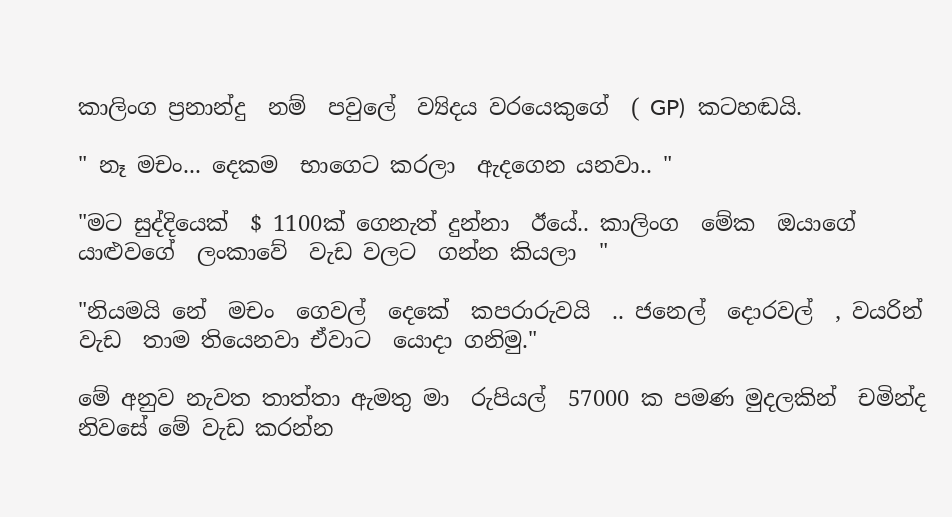කාලිංග ප්‍රනාන්දු  නම්  පවුලේ  ව්‍යිදය වරයෙකුගේ  ( GP)  කටහඬයි.

" නෑ මචං... දෙකම  භාගෙට කරලා  ඇදගෙන යනවා.. "

"මට සුද්දියෙක්  $ 1100ක් ගෙනැත් දුන්නා  ඊයේ.. කාලිංග  මේක  ඔයාගේ  යාළුවගේ  ලංකාවේ  වැඩ වලට  ගන්න කියලා  "

"නියමයි නේ  මචං  ගෙවල්  දෙකේ  කපරාරුවයි  .. ජනෙල්  දොරවල්  , වයරින් වැඩ  තාම තියෙනවා ඒවාට  යොදා ගනිමු."

මේ අනුව නැවත තාත්තා ඇමතු මා  රුපියල්  57000 ක පමණ මුදලකින්  චමින්ද නිවසේ මේ වැඩ කරන්න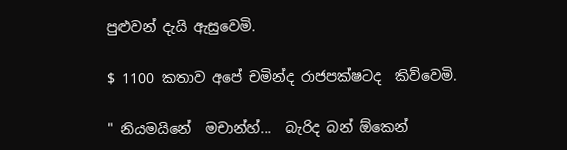පුළුවන් දැයි ඇසුවෙමි.

$ 1100 කතාව අපේ චමින්ද රාජපක්ෂටද  කිව්වෙමි.

" නියමයිනේ  මචාන්හ්...  බැරිද බන් ඕකෙන්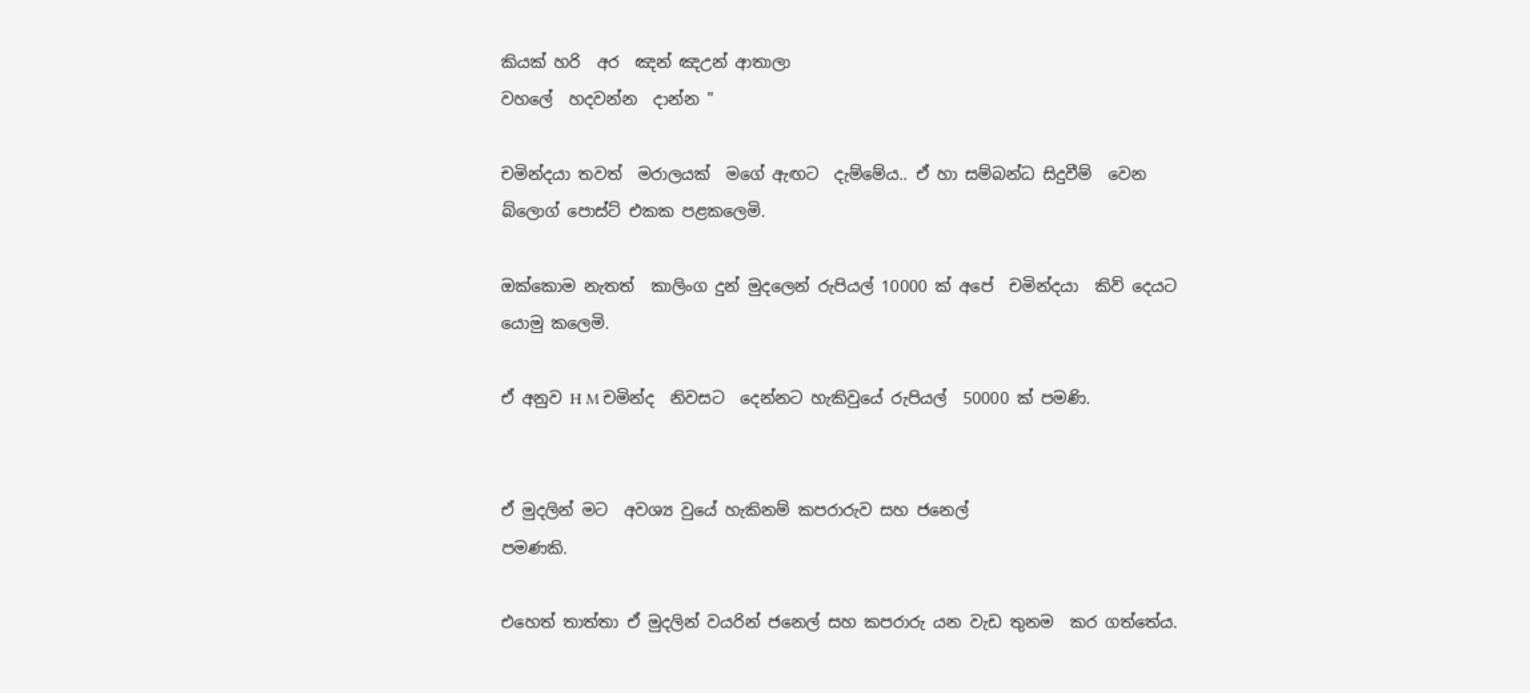කියක් හරි  අර  ඤන් ඤඋන් ආතාලා
වහලේ  හදවන්න  දාන්න "

චමින්දයා තවත්  මරාලයක්  මගේ ඇඟට  දැම්මේය.. ඒ හා සම්බන්ධ සිදුවීම්  වෙන බ්ලොග් පොස්ට් එකක පළකලෙමි.

ඔක්කොම නැතත්  කාලිංග දුන් මුදලෙන් රුපියල් 10000 ක් අපේ  චමින්දයා  කිව් දෙයට යොමු කලෙමි.

ඒ අනුව H M චමින්ද  නිවසට  දෙන්නට හැකිවුයේ රුපියල්  50000 ක් පමණි.


ඒ මුදලින් මට  අවශ්‍ය වුයේ හැකිනම් කපරාරුව සහ ජනෙල්
පමණකි.

එහෙත් තාත්තා ඒ මුදලින් වයරින් ජනෙල් සහ කපරාරු යන වැඩ තුනම  කර ගත්තේය.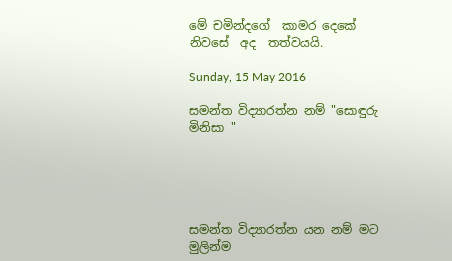මේ චමින්දගේ  කාමර දෙකේ  නිවසේ  අද  තත්වයයි.

Sunday, 15 May 2016

සමන්ත විද්‍යාරත්න නම් "සොඳුරු මිනිසා "





සමන්ත විද්‍යාරත්න යන නම් මට මුලින්ම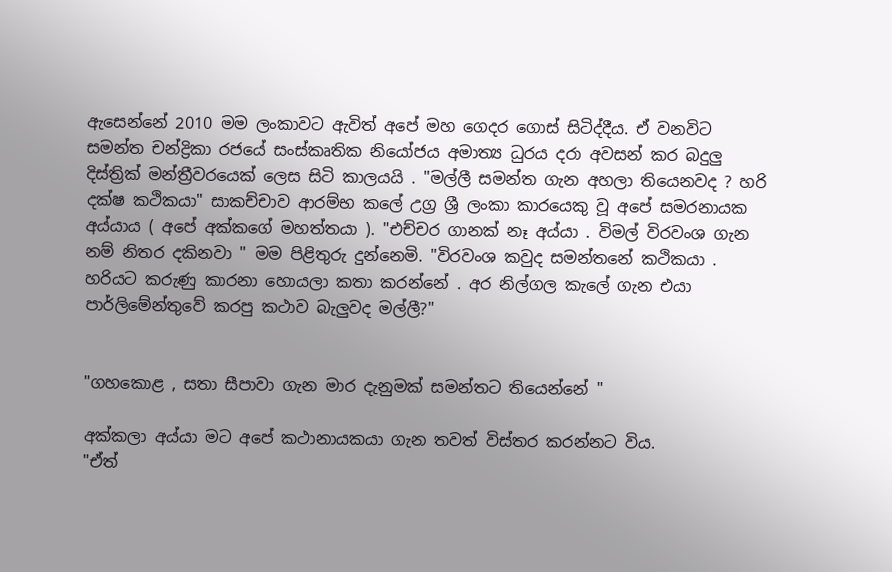ඇසෙන්නේ 2010 මම ලංකාවට ඇවිත් අපේ මහ ගෙදර ගොස් සිටිද්දීය. ඒ වනවිට සමන්ත චන්ද්‍රිකා රජයේ සංස්කෘතික නියෝජය අමාත්‍ය ධුරය දරා අවසන් කර බදුලු දිස්ත්‍රික් මන්ත්‍රීවරයෙක් ලෙස සිටි කාලයයි . "මල්ලී සමන්ත ගැන අහලා තියෙනවද ? හරි දක්ෂ කථිකයා" සාකච්චාව ආරම්භ කලේ උග්‍ර ශ්‍රී ලංකා කාරයෙකු වූ අපේ සමරනායක අය්යාය ( අපේ අක්කගේ මහත්තයා ). "එච්චර ගානක් නෑ අය්යා . විමල් විරවංශ ගැන නම් නිතර දකිනවා " මම පිළිතුරු දුන්නෙමි. "විරවංශ කවුද සමන්තනේ කථිකයා . හරියට කරුණු කාරනා හොයලා කතා කරන්නේ . අර නිල්ගල කැලේ ගැන එයා පාර්ලිමේන්තුවේ කරපු කථාව බැලුවද මල්ලී?"


"ගහකොළ , සතා සීපාවා ගැන මාර දැනුමක් සමන්තට තියෙන්නේ "

අක්කලා අය්යා මට අපේ කථානායකයා ගැන තවත් විස්තර කරන්නට විය.
"ඒත්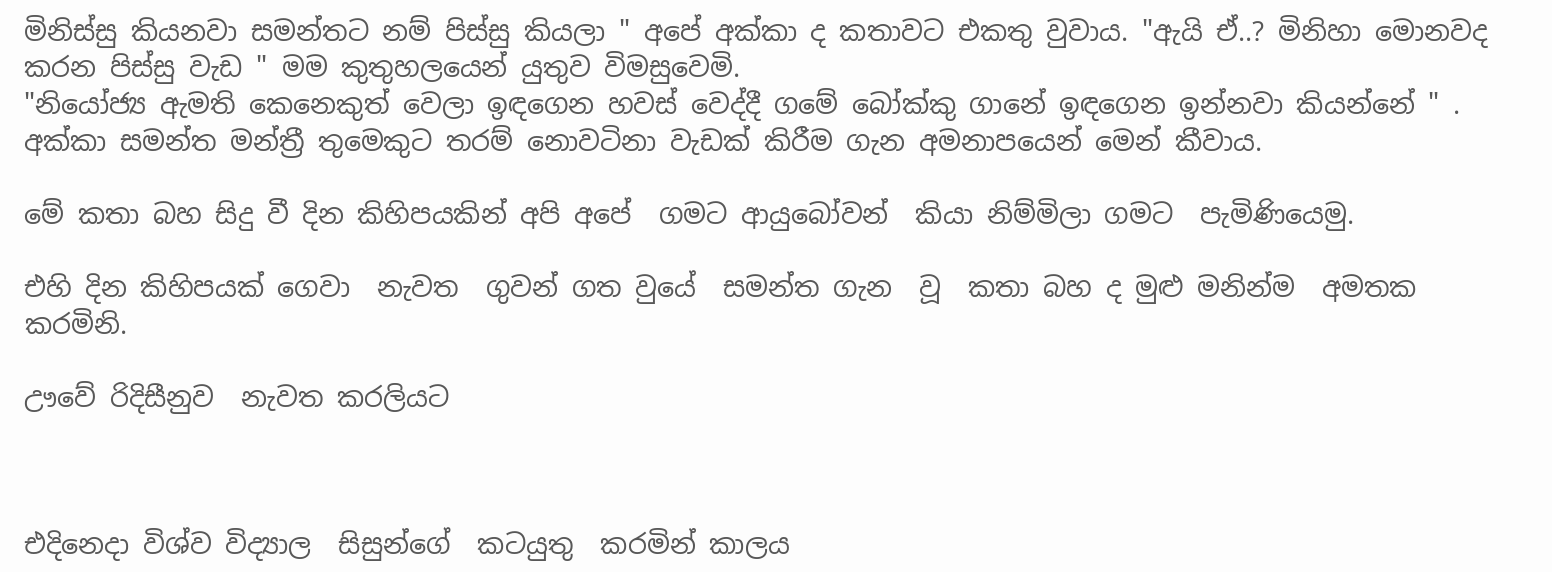මිනිස්සු කියනවා සමන්තට නම් පිස්සු කියලා " අපේ අක්කා ද කතාවට එකතු වුවාය. "ඇයි ඒ..? මිනිහා මොනවද කරන පිස්සු වැඩ " මම කුතුහලයෙන් යුතුව විමසුවෙමි.
"නියෝජ්‍ය ඇමති කෙනෙකුත් වෙලා ඉඳගෙන හවස් වෙද්දී ගමේ බෝක්කු ගානේ ඉඳගෙන ඉන්නවා කියන්නේ " . අක්කා සමන්ත මන්ත්‍රී තුමෙකුට තරම් නොවටිනා වැඩක් කිරීම ගැන අමනාපයෙන් මෙන් කීවාය.

මේ කතා බහ සිදු වී දින කිහිපයකින් අපි අපේ  ගමට ආයුබෝවන්  කියා නිම්මිලා ගමට  පැමිණියෙමු.

එහි දින කිහිපයක් ගෙවා  නැවත  ගුවන් ගත වුයේ  සමන්ත ගැන  වූ  කතා බහ ද මුළු මනින්ම  අමතක කරමිනි.

ඌවේ රිදිසීනුව  නැවත කරලියට



එදිනෙදා විශ්ව විද්‍යාල  සිසුන්ගේ  කටයුතු  කරමින් කාලය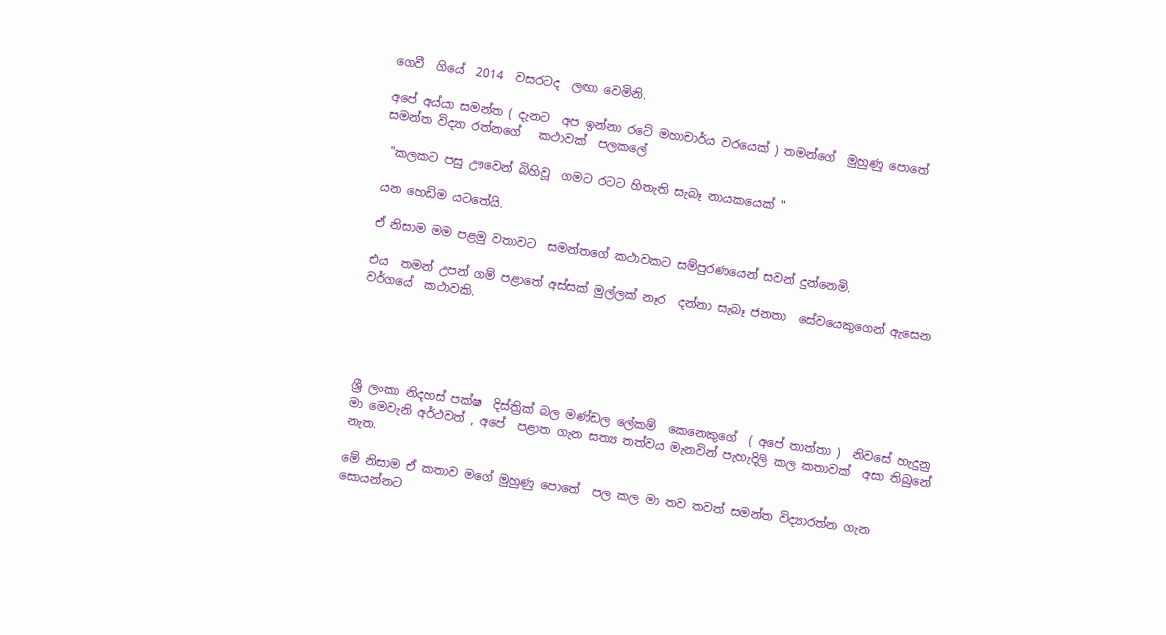ගෙවී  ගියේ  2014  වසරටද  ලඟා වෙමිනි.

අපේ අය්යා සමන්ත ( දැනට  අප ඉන්නා රටේ මහාචාර්ය වරයෙක් ) තමන්ගේ  මුහුණු පොතේ  සමන්ත විද්‍යා රත්නගේ   කථාවක්  පලකලේ

 "කලකට පසු ඌවෙන් බිහිවූ  ගමට රටට හිතැති සැබෑ නායකයෙක් "

යන හෙඩිම යටතේයි.

ඒ නිසාම මම පළමු වතාවට  සමන්තගේ කථාවකට සම්පුරණයෙන් සවන් දුන්නෙමි.

එය  තමන් උපන් ගම් පළාතේ අස්සක් මුල්ලක් නෑර  දන්නා සැබෑ ජනතා  සේවයෙකුගෙන් ඇසෙන වර්ගයේ  කථාවකි.





ශ්‍රී ලංකා නිදහස් පක්ෂ  දිස්ත්‍රික් බල මණ්ඩල ලේකම්  කෙනෙකුගේ  ( අපේ තාත්තා )  නිවසේ හැදුනු මා මෙවැනි අර්ථවත් , අපේ  පළාත ගැන සත්‍ය තත්වය මැනවින් පැහැදිලි කල කතාවක්  අසා තිබුනේ නැත.

මේ නිසාම ඒ කතාව මගේ මුහුණු පොතේ  පල කල මා තව තවත් සමන්ත විද්‍යාරත්න ගැන  සොයන්නට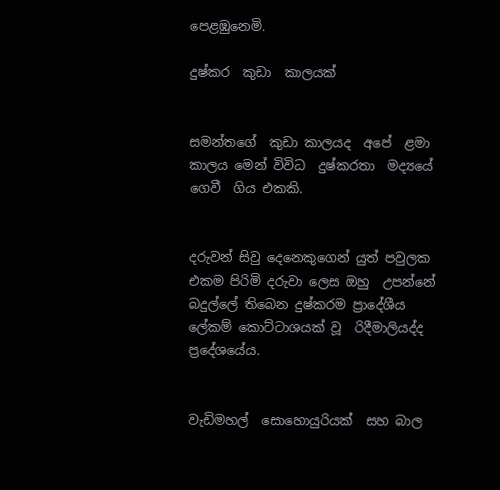පෙළඹුනෙමි.

දුෂ්කර  කුඩා  කාලයක්


සමන්තගේ  කුඩා කාලයද  අපේ  ළමා කාලය මෙන් විවිධ  දුෂ්කරතා  මද්‍යයේ   ගෙවී  ගිය එකකි.


දරුවන් සිවු දෙනෙකුගෙන් යුත් පවුලක එකම පිරිමි දරුවා ලෙස ඔහු  උපන්නේ බදුල්ලේ තිබෙන දුෂ්කරම ප්‍රාදේශීය ලේකම් කොට්ටාශයක් වූ  රිදීමාලියද්ද   ප්‍රදේශයේය.


වැඩිමහල්  සොහොයුරියක්  සහ බාල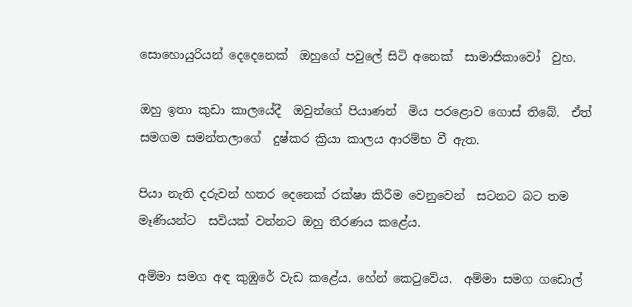සොහොයුරියන් දෙදෙනෙක්  ඔහුගේ පවුලේ සිටි අනෙක්  සාමාජිකාවෝ  වුහ.

ඔහු ඉතා කුඩා කාලයේදී  ඔවුන්ගේ පියාණන්  මිය පරළොව ගොස් තිබේ.  ඒත් සමගම සමන්තලාගේ  දුෂ්කර ක්‍රියා කාලය ආරම්භ වී ඇත.

පියා නැති දරුවන් හතර දෙනෙක් රක්ෂා කිරීම වෙනුවෙන්  සටනට බට තම මෑණියන්ට  සවියක් වන්නට ඔහු තීරණය කළේය.

අම්මා සමග අඳ කුඹුරේ වැඩ කළේය. හේන් කෙටුවේය.  අම්මා සමග ගඩොල්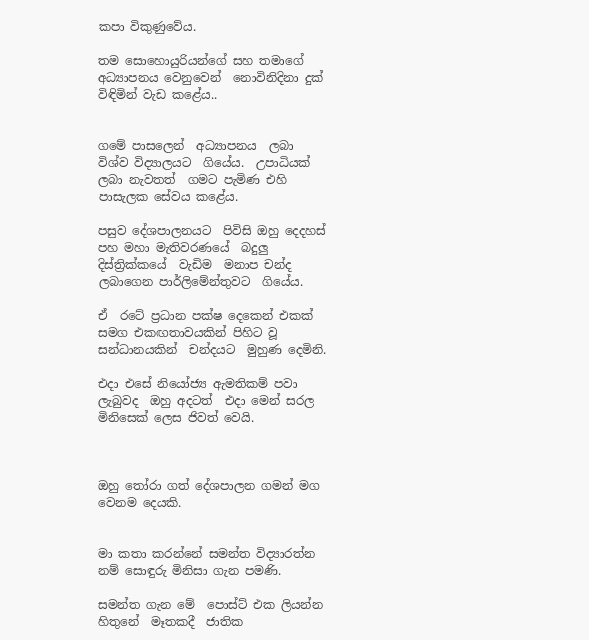කපා විකුණුවේය.

තම සොහොයුරියන්ගේ සහ තමාගේ අධ්‍යාපනය වෙනුවෙන්  නොවිනිදිනා දුක් විඳිමින් වැඩ කළේය..


ගමේ පාසලෙන්  අධ්‍යාපනය  ලබා  විශ්ව විද්‍යාලයට  ගියේය.  උපාධියක් ලබා නැවතත්  ගමට පැමිණ එහි පාසැලක සේවය කළේය.

පසුව දේශපාලනයට  පිවිසි ඔහු දෙදහස් පහ මහා මැතිවරණයේ  බදුලු දිස්ත්‍රික්කයේ  වැඩිම  මනාප චන්ද ලබාගෙන පාර්ලිමේන්තුවට  ගියේය.

ඒ  රටේ ප්‍රධාන පක්ෂ දෙකෙන් එකක් සමග එකඟතාවයකින් පිහිට වූ සන්ධානයකින්  චන්දයට  මුහුණ දෙමිනි.

එදා එසේ නියෝජ්‍ය ඇමතිකම් පවා ලැබුවද  ඔහු අදටත්  එදා මෙන් සරල මිනිසෙක් ලෙස ජිවත් වෙයි.



ඔහු තෝරා ගත් දේශපාලන ගමන් මග වෙනම දෙයකි.


මා කතා කරන්නේ සමන්ත විද්‍යාරත්න නම් සොඳුරු මිනිසා ගැන පමණි.

සමන්ත ගැන මේ  පොස්ට් එක ලියන්න හිතුනේ  මෑතකදී  ජාතික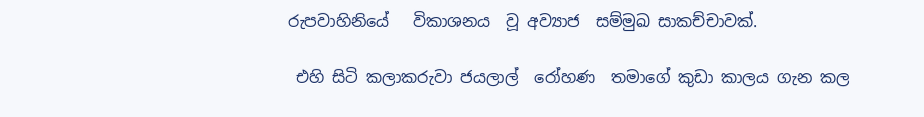රුපවාහිනියේ   විකාශනය  වූ අව්‍යාජ  සම්මුඛ සාකච්චාවක්.

 එහි සිටි කලාකරුවා ජයලාල්  රෝහණ  තමාගේ කුඩා කාලය ගැන කල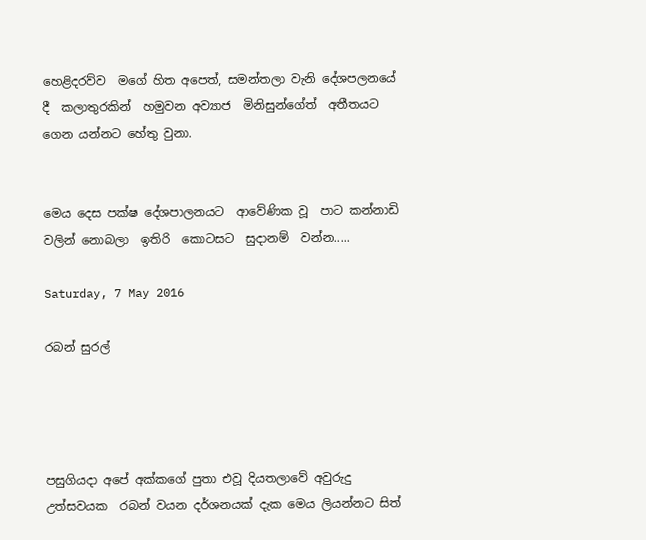හෙළිදරව්ව  මගේ හිත අපෙත්, සමන්තලා වැනි දේශපලනයේ දී  කලාතුරකින්  හමුවන අව්‍යාජ  මිනිසුන්ගේත්  අතීතයට  ගෙන යන්නට හේතු වුනා.


මෙය දෙස පක්ෂ දේශපාලනයට  ආවේණික වූ  පාට කන්නාඩි වලින් නොබලා  ඉතිරි  කොටසට  සුදානම්  වන්න.....

Saturday, 7 May 2016

රබන් සුරල්




පසුගියදා අපේ අක්කගේ පුතා එවූ දියතලාවේ අවුරුදු උත්සවයක  රබන් වයන දර්ශනයක් දැක මෙය ලියන්නට සිත්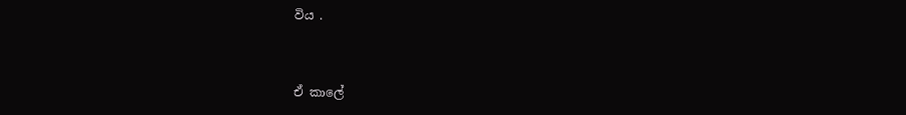විය .



ඒ කාලේ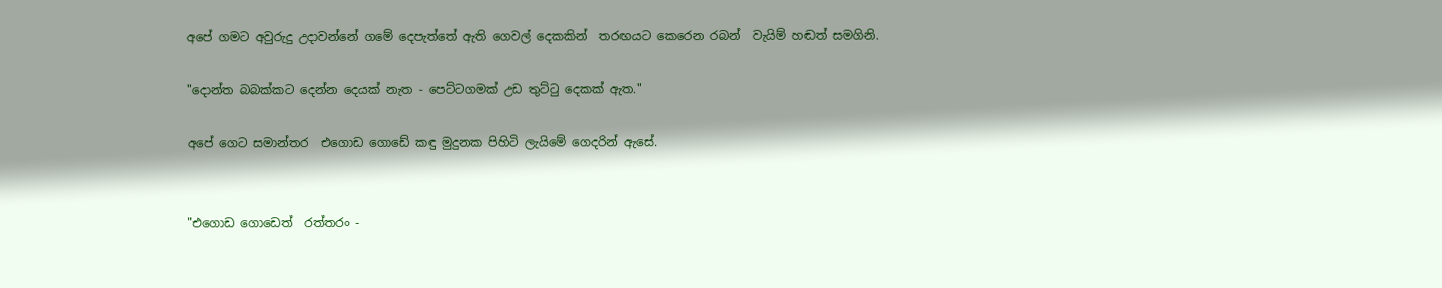අපේ ගමට අවුරුදු උදාවන්නේ ගමේ දෙපැත්තේ ඇති ගෙවල් දෙකකින්  තරඟයට කෙරෙන රබන්  වැයිම් හඬත් සමගිනි.

"දොන්ත බබක්කට දෙන්න දෙයක් නැත - පෙට්ටගමක් උඩ තුට්ටු දෙකක් ඇත."

අපේ ගෙට සමාන්තර  එගොඩ ගොඩේ කඳු මුදුනක පිහිටි ලැයිමේ ගෙදරින් ඇසේ.


"එගොඩ ගොඩෙත්  රත්තරං -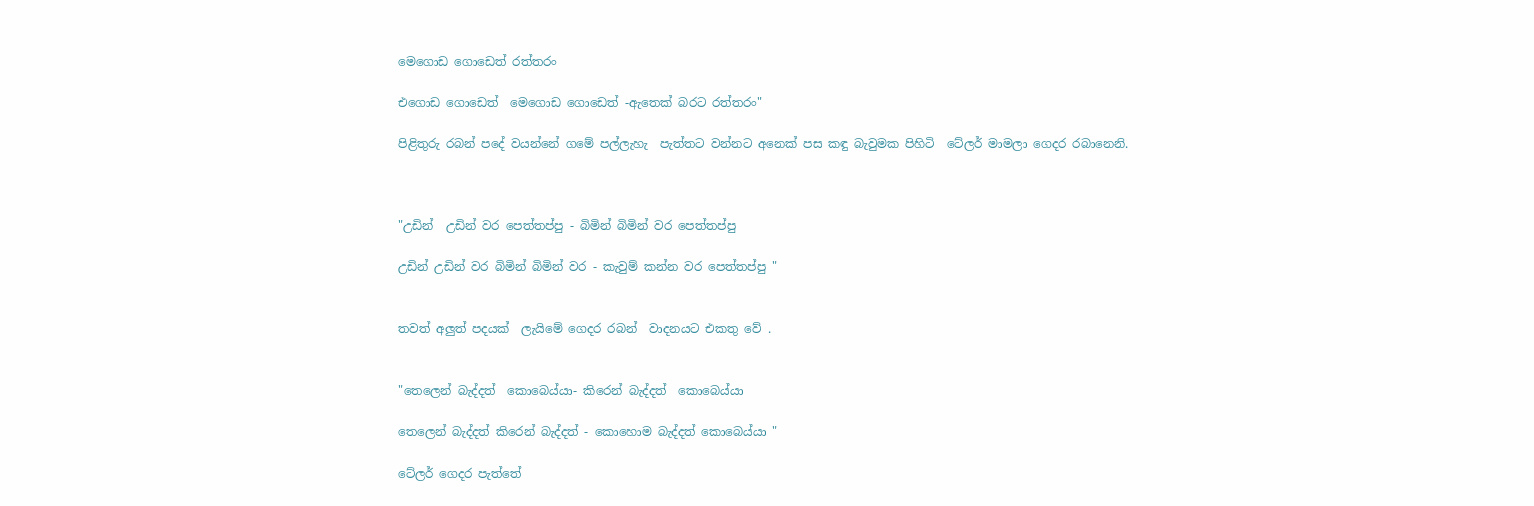මෙගොඩ ගොඩෙත් රත්තරං

එගොඩ ගොඩෙත්  මෙගොඩ ගොඩෙත් -ඇතෙක් බරට රත්තරං"

පිළිතුරු රබන් පදේ වයන්නේ ගමේ පල්ලැහැ  පැත්තට වන්නට අනෙක් පස කඳු බැවුමක පිහිටි  ටේලර් මාමලා ගෙදර රබානෙනි.



"උඩින්  උඩින් වර පෙත්තප්පු - බිමින් බිමින් වර පෙත්තප්පු

උඩින් උඩින් වර බිමින් බිමින් වර - කැවුම් කන්න වර පෙත්තප්පු "


තවත් අලුත් පදයක්  ලැයිමේ ගෙදර රබන්  වාදනයට එකතු වේ .


"තෙලෙන් බැද්දත්  කොබෙය්යා- කිරෙන් බැද්දත්  කොබෙය්යා

තෙලෙන් බැද්දත් කිරෙන් බැද්දත් - කොහොම බැද්දත් කොබෙය්යා "

ටේලර් ගෙදර පැත්තේ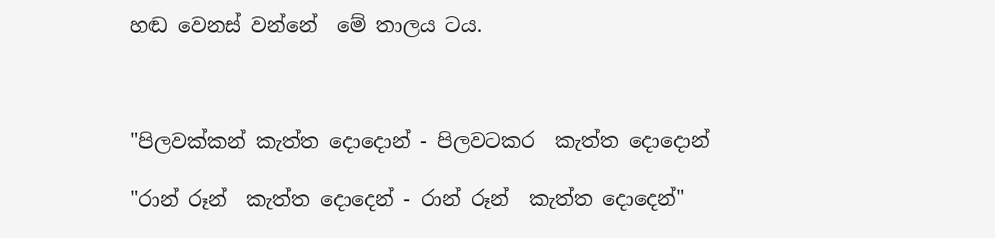හඬ වෙනස් වන්නේ  මේ තාලය ටය.



"පිලවක්කන් කැත්ත දොදොන් - පිලවටකර  කැත්ත දොදොන්

"රාන් රූන්  කැත්ත දොදෙන් - රාන් රූන්  කැත්ත දොදෙන්"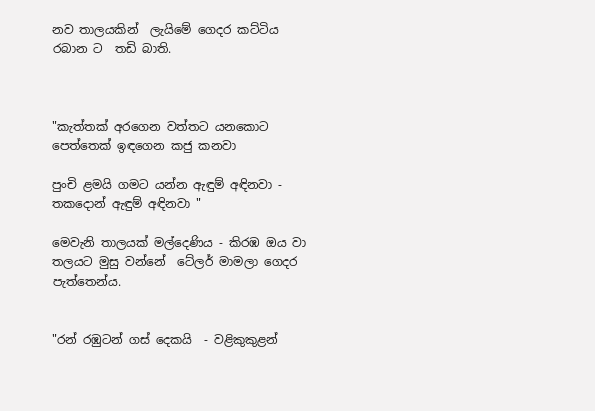නව තාලයකින්  ලැයිමේ ගෙදර කට්ටිය රබාන ට  තඩි බාති.



"කැත්තක් අරගෙන වත්තට යනකොට පෙත්තෙක් ඉඳගෙන කජු කනවා

පුංචි ළමයි ගමට යන්න ඇඳුම් අඳිනවා - තකදොන් ඇඳුම් අඳිනවා "

මෙවැනි තාලයක් මල්දෙණිය - කිරඹ ඔය වා තලයට මුසු වන්නේ  ටේලර් මාමලා ගෙදර පැත්තෙන්ය.


"රන් රඹුටන් ගස්‌ දෙකයි  - වළිකුකුළන්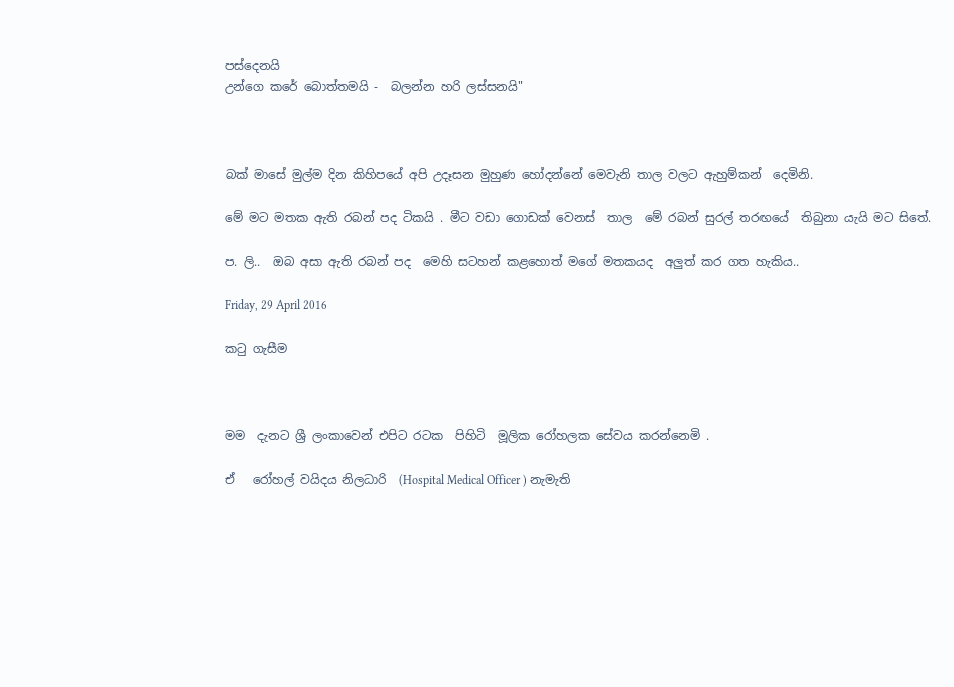පස්‌දෙනයි
උන්ගෙ කරේ බොත්තමයි -  බලන්න හරි ලස්‌සනයි"



බක් මාසේ මුල්ම දින කිහිපයේ අපි උදෑසන මුහුණ හෝදන්නේ මෙවැනි තාල වලට ඇහුම්කන්  දෙමිනි.

මේ මට මතක ඇති රබන් පද ටිකයි . මීට වඩා ගොඩක් වෙනස්  තාල  මේ රබන් සුරල් තරඟයේ  තිබුනා යැයි මට සිතේ.

ප. ලි..  ඔබ අසා ඇති රබන් පද  මෙහි සටහන් කළහොත් මගේ මතකයද  අලුත් කර ගත හැකිය..

Friday, 29 April 2016

කටු ගැසීම



මම  දැනට ශ්‍රී ලංකාවෙන් එපිට රටක  පිහිටි  මූලික රෝහලක සේවය කරන්නෙමි .

ඒ   රෝහල් වයිදය නිලධාරි  (Hospital Medical Officer ) නැමැති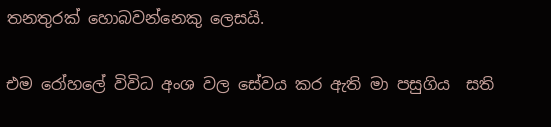තනතුරක් හොබවන්නෙකු ලෙසයි.

එම රෝහලේ විවිධ අංශ වල සේවය කර ඇති මා පසුගිය  සති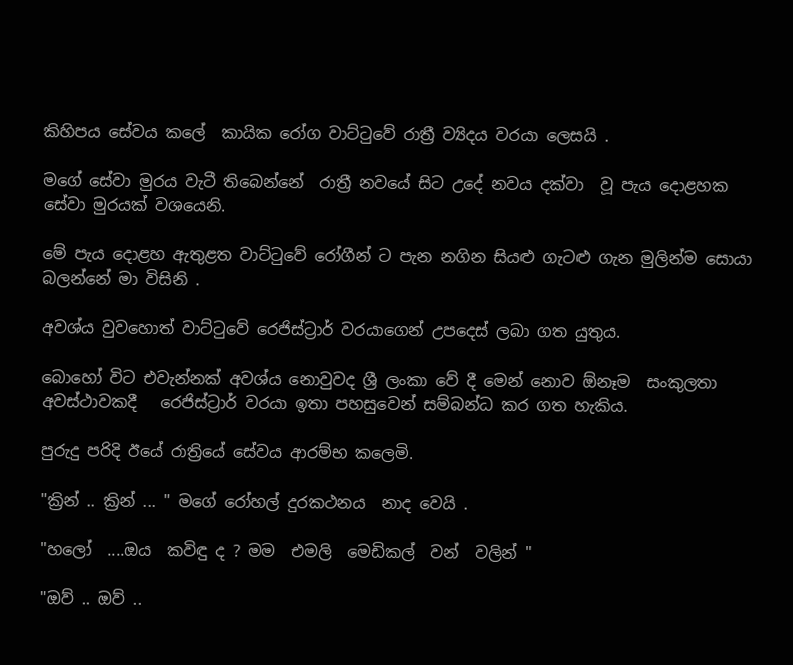කිහිපය සේවය කලේ  කායික රෝග වාට්ටුවේ රාත්‍රී ව්‍යිදය වරයා ලෙසයි .

මගේ සේවා මුරය වැටී තිබෙන්නේ  රාත්‍රී නවයේ සිට උදේ නවය දක්වා  වූ පැය දොළහක සේවා මුරයක් වශයෙනි.

මේ පැය දොළහ ඇතුළත වාට්ටුවේ රෝගීන් ට පැන නගින සියළු ගැටළු ගැන මුලින්ම සොයා බලන්නේ මා විසිනි .

අවශ්ය වුවහොත් වාට්ටුවේ රෙජිස්ට්‍රාර් වරයාගෙන් උපදෙස් ලබා ගත යුතුය.

බොහෝ විට එවැන්නක් අවශ්ය නොවුවද ශ්‍රී ලංකා වේ දී මෙන් නොව ඕනෑම  සංකුලතා අවස්ථාවකදී   රෙජිස්ට්‍රාර් වරයා ඉතා පහසුවෙන් සම්බන්ධ කර ගත හැකිය.

පුරුදු පරිදි ඊයේ රාත්‍රියේ සේවය ආරම්භ කලෙමි.

"ක්‍රින් .. ක්‍රින් ... " මගේ රෝහල් දුරකථනය  නාද වෙයි .

"හලෝ  ....ඔය  කවිඳු ද ? මම  එමලි  මෙඩිකල්  වන්  වලින් "

"ඔව් .. ඔව් ..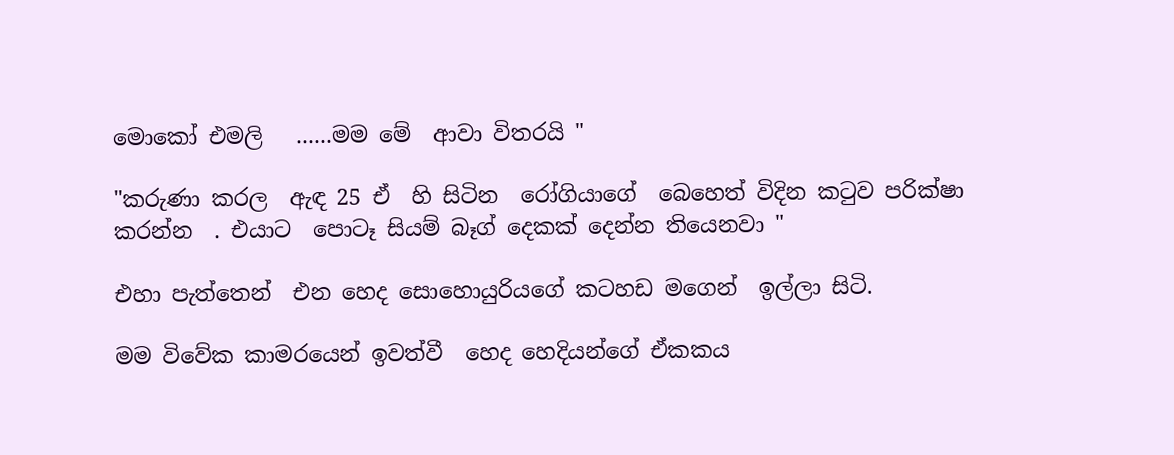මොකෝ එමලි   ......මම මේ  ආවා විතරයි "

"කරුණා කරල  ඇඳ 25 ඒ  හි සිටින  රෝගියාගේ  බෙහෙත් විදින කටුව පරික්ෂා කරන්න  . එයාට  පොටෑ සියම් බෑග් දෙකක් දෙන්න තියෙනවා "

එහා පැත්තෙන්  එන හෙද සොහොයුරියගේ කටහඩ මගෙන්  ඉල්ලා සිටි.

මම විවේක කාමරයෙන් ඉවත්වී  හෙද හෙදියන්ගේ ඒකකය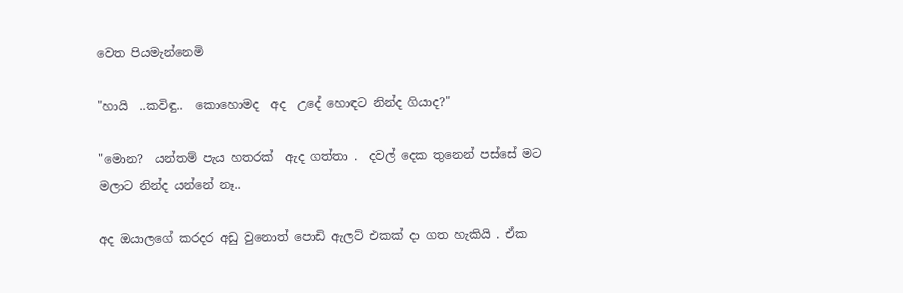වෙත පියමැන්නෙමි

"හායි  ..කවිඳු..  කොහොමද  අද  උදේ හොඳට නින්ද ගියාද?"

"මොන?  යන්තම් පැය හතරක්  ඇද ගත්තා .  දවල් දෙක තුනෙන් පස්සේ මට මලාට නින්ද යන්නේ නෑ..

අද ඔයාලගේ කරදර අඩු වුනොත් පොඩි ඇලට් එකක් දා ගත හැකියි . ඒක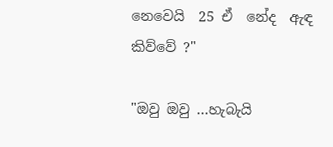නෙවෙයි  25 ඒ  නේද  ඇඳ කිව්වේ ?"

"ඔවු ඔවු ...හැබැයි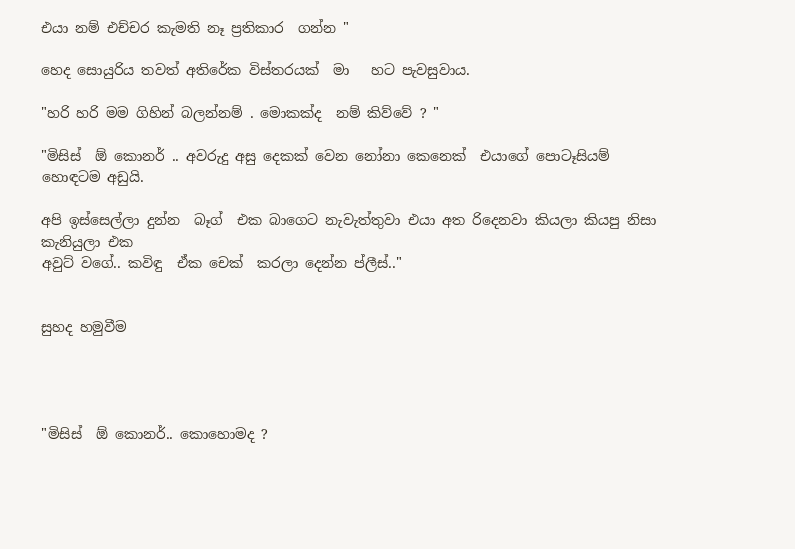එයා නම් එච්චර කැමති නෑ ප්‍රතිකාර  ගන්න "

හෙද සොයුරිය තවත් අතිරේක විස්තරයක්  මා   හට පැවසුවාය.

"හරි හරි මම ගිහින් බලන්නම් . මොකක්ද  නම් කිව්වේ ? "

"මිසිස්  ඕ කොනර් .. අවරුදු අසු දෙකක් වෙන නෝනා කෙනෙක්  එයාගේ පොටෑසියම් හොඳටම අඩුයි.

අපි ඉස්සෙල්ලා දුන්න  බෑග්  එක බාගෙට නැවැත්තුවා එයා අත රිදෙනවා කියලා කියපු නිසා කැනියුලා එක
අවුට් වගේ.. කවිඳු  ඒක චෙක්  කරලා දෙන්න ප්ලීස්.."


සුහද හමුවීම




"මිසිස්  ඕ කොනර්.. කොහොමද ?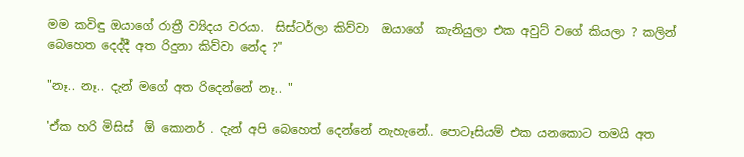මම කවිඳු ඔයාගේ රාත්‍රී ව්‍යිදය වරයා.  සිස්ටර්ලා කිව්වා  ඔයාගේ  කැනියුලා එක අවුට් වගේ කියලා ? කලින් බෙහෙත දෙද්දී අත රිදුනා කිව්වා නේද ?"

"නෑ.. නෑ.. දැන් මගේ අත රිදෙන්නේ නෑ.. "

'ඒක හරි මිසිස්  ඕ කොනර් . දැන් අපි බෙහෙත් දෙන්නේ නැහැනේ.. පොටෑසියම් එක යනකොට තමයි අත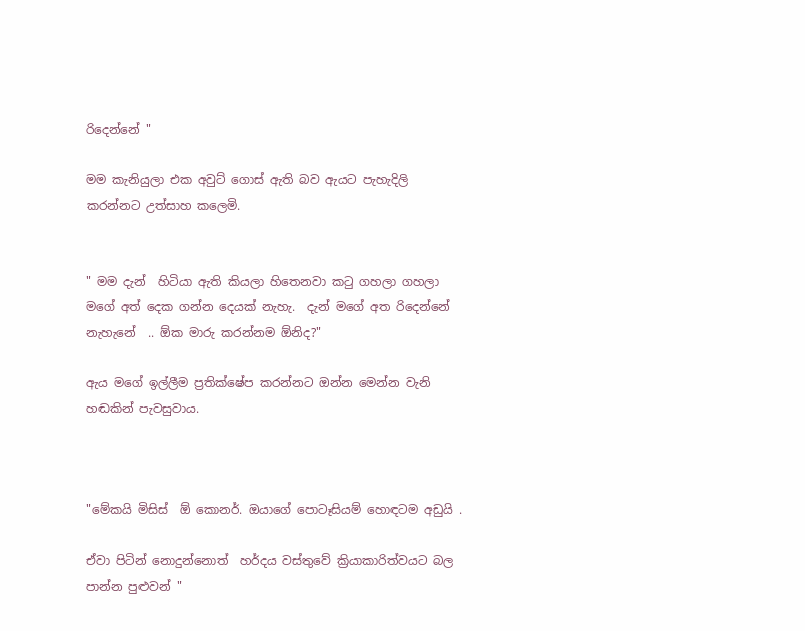රිදෙන්නේ "

මම කැනියුලා එක අවුට් ගොස් ඇති බව ඇයට පැහැදිලි කරන්නට උත්සාහ කලෙමි.


" මම දැන්  හිටියා ඇති කියලා හිතෙනවා කටු ගහලා ගහලා  මගේ අත් දෙක ගන්න දෙයක් නැහැ.  දැන් මගේ අත රිදෙන්නේ නැහැනේ  .. ඕක මාරු කරන්නම ඕනිද?"

ඇය මගේ ඉල්ලීම ප්‍රතික්ෂේප කරන්නට ඔන්න මෙන්න වැනි හඬකින් පැවසුවාය.



"මේකයි මිසිස්  ඕ කොනර්. ඔයාගේ පොටෑසියම් හොඳටම අඩුයි .

ඒවා පිටින් නොදුන්නොත්  හර්දය වස්තුවේ ක්‍රියාකාරිත්වයට බල පාන්න පුළුවන් "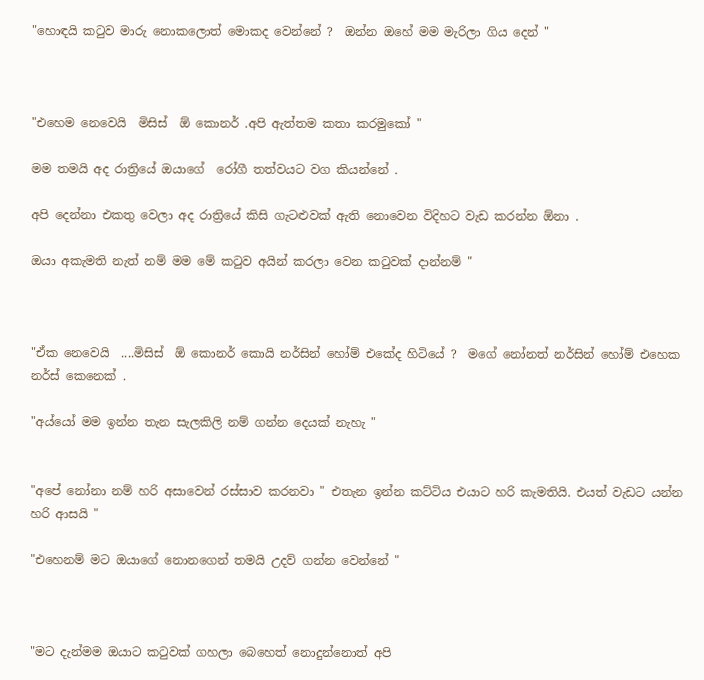"හොඳයි කටුව මාරු නොකලොත් මොකද වෙන්නේ ?  ඔන්න ඔහේ මම මැරිලා ගිය දෙන් "



"එහෙම නෙවෙයි  මිසිස්  ඕ කොනර් .අපි ඇත්තම කතා කරමුකෝ "

මම තමයි අද රාත්‍රියේ ඔයාගේ  රෝගී තත්වයට වග කියන්නේ .

අපි දෙන්නා එකතු වෙලා අද රාත්‍රියේ කිසි ගැටළුවක් ඇති නොවෙන විදිහට වැඩ කරන්න ඕනා .

ඔයා අකැමති නැත් නම් මම මේ කටුව අයින් කරලා වෙන කටුවක් දාන්නම් "



"ඒක නෙවෙයි  ....මිසිස්  ඕ කොනර් කොයි නර්සින් හෝම් එකේද හිටියේ ?  මගේ නෝනත් නර්සින් හෝම් එහෙක නර්ස් කෙනෙක් .

"අය්යෝ මම ඉන්න තැන සැලකිලි නම් ගන්න දෙයක් නැහැ "


"අපේ නෝනා නම් හරි අසාවෙන් රස්සාව කරනවා " එතැන ඉන්න කට්ටිය එයාට හරි කැමතියි. එයත් වැඩට යන්න හරි ආසයි "

"එහෙනම් මට ඔයාගේ නොනගෙන් තමයි උදව් ගන්න වෙන්නේ "



"මට දැන්මම ඔයාට කටුවක් ගහලා බෙහෙත් නොදුන්නොත් අපි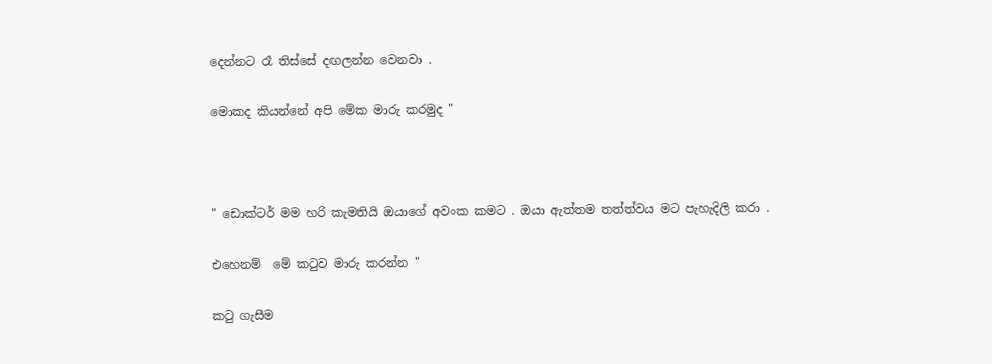දෙන්නට රෑ තිස්සේ දඟලන්න වෙනවා .

මොකද කියන්නේ අපි මේක මාරු කරමුද "



" ඩොක්ටර් මම හරි කැමතියි ඔයාගේ අවංක කමට . ඔයා ඇත්තම තත්ත්වය මට පැහැදිලි කරා .

එහෙනම්  මේ කටුව මාරු කරන්න "

කටු ගැසීම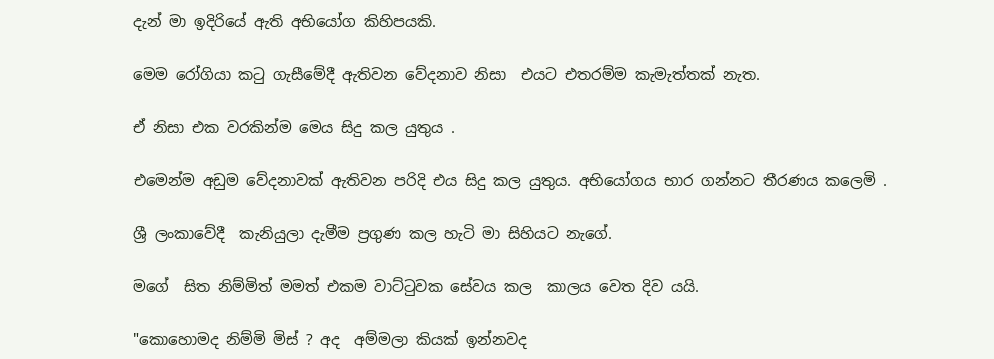දැන් මා ඉදිරියේ ඇති අභියෝග කිහිපයකි.

මෙම රෝගියා කටු ගැසීමේදී ඇතිවන වේදනාව නිසා  එයට එතරම්ම කැමැත්තක් නැත.

ඒ නිසා එක වරකින්ම මෙය සිදු කල යුතුය .

එමෙන්ම අඩුම වේදනාවක් ඇතිවන පරිදි එය සිදු කල යුතුය. අභියෝගය භාර ගන්නට තීරණය කලෙමි .

ශ්‍රී ලංකාවේදී  කැනියුලා දැමීම ප්‍රගුණ කල හැටි මා සිහියට නැගේ.

මගේ  සිත නිම්මිත් මමත් එකම වාට්ටුවක සේවය කල  කාලය වෙත දිව යයි.

"කොහොමද නිම්මි මිස් ? අද  අම්මලා කියක් ඉන්නවද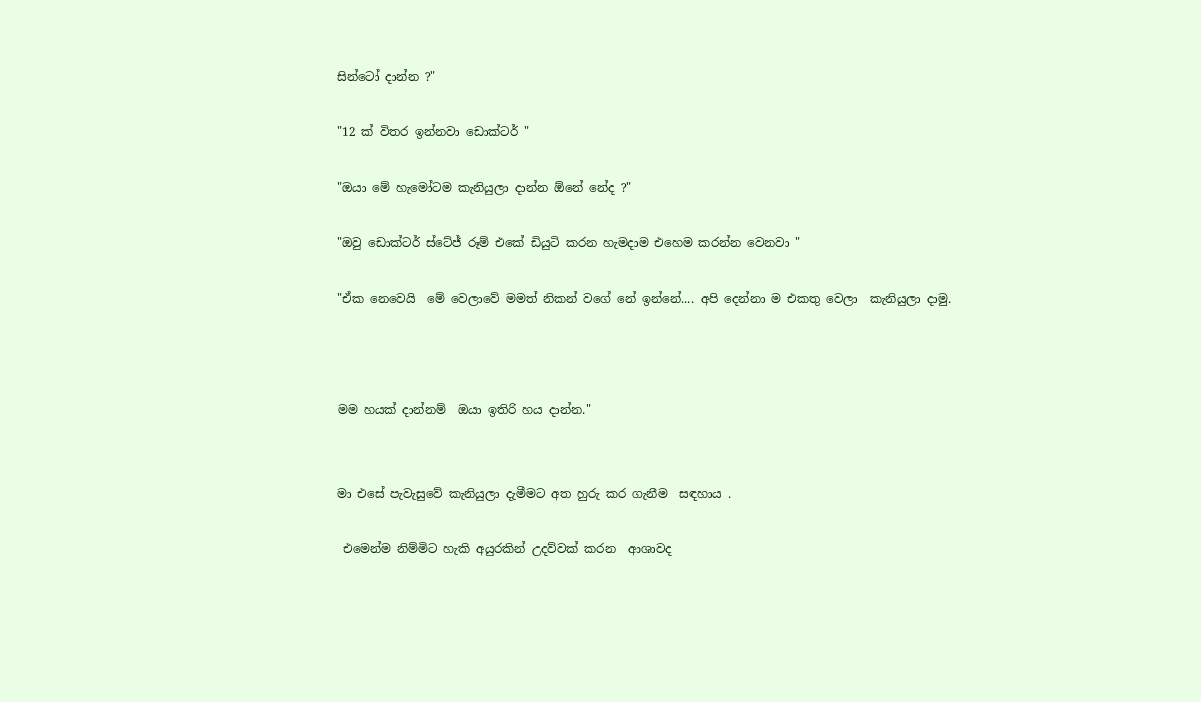සින්ටෝ දාන්න ?"

"12 ක් විතර ඉන්නවා ඩොක්ටර් "

"ඔයා මේ හැමෝටම කැනියුලා දාන්න ඕනේ නේද ?"

"ඔවු ඩොක්ටර් ස්ටේජ් රූම් එකේ ඩියුටි කරන හැමදාම එහෙම කරන්න වෙනවා "

"ඒක නෙවෙයි  මේ වෙලාවේ මමත් නිකන් වගේ නේ ඉන්නේ.... අපි දෙන්නා ම එකතු වෙලා  කැනියුලා දාමු.



මම හයක් දාන්නම්  ඔයා ඉතිරි හය දාන්න."


මා එසේ පැවැසුවේ කැනියුලා දැමීමට අත හුරු කර ගැනීම  සඳහාය .

 එමෙන්ම නිම්මිට හැකි අයුරකින් උදව්වක් කරන  ආශාවද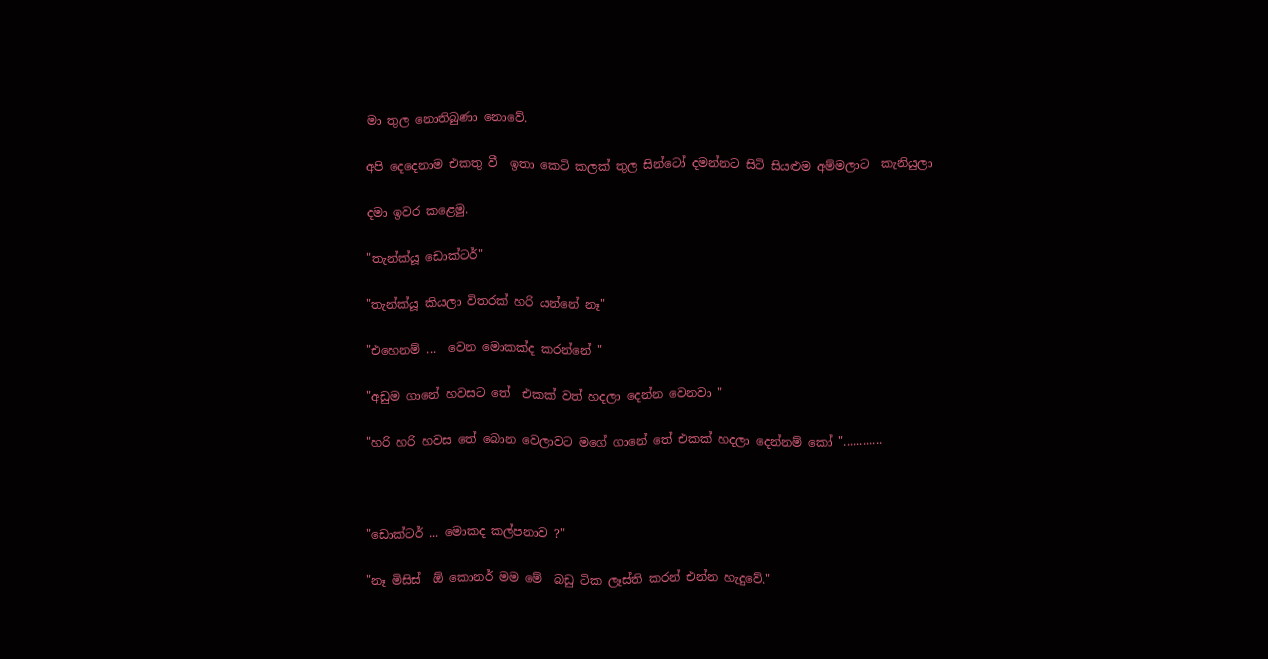මා තුල නොතිබුණා නොවේ.

අපි දෙදෙනාම එකතු වී  ඉතා කෙටි කලක් තුල සින්ටෝ දමන්නට සිටි සියළුම අම්මලාට  කැනියුලා

දමා ඉවර කළෙමු.

"තැන්ක්යූ ඩොක්ටර්"

"තැන්ක්යූ කියලා විතරක් හරි යන්නේ නෑ"

"එහෙනම් ...  වෙන මොකක්ද කරන්නේ "

"අඩුම ගානේ හවසට තේ  එකක් වත් හදලා දෙන්න වෙනවා "

"හරි හරි හවස තේ බොන වෙලාවට මගේ ගානේ තේ එකක් හදලා දෙන්නම් කෝ "............



"ඩොක්ටර් ... මොකද කල්පනාව ?"

"නෑ මිසිස්  ඕ කොනර් මම මේ  බඩු ටික ලෑස්ති කරන් එන්න හැදුවේ."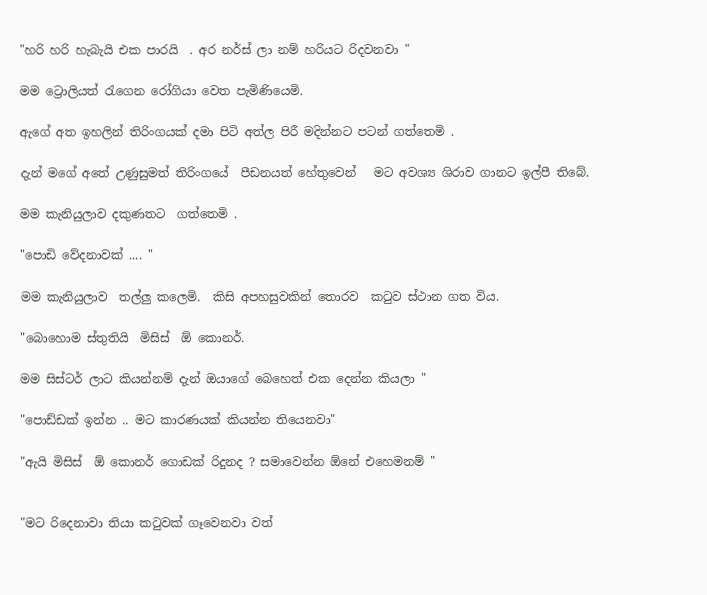"හරි හරි හැබැයි එක පාරයි  . අර නර්ස් ලා නම් හරියට රිදවනවා "

මම ට්‍රොලියත් රැගෙන රෝගියා වෙත පැමිණියෙමි.

ඇගේ අත ඉහලින් තිරිංගයක් දමා පිටි අත්ල පිරී මදින්නට පටන් ගත්තෙමි .

දැන් මගේ අතේ උණුසුමත් තිරිංගයේ  පීඩනයත් හේතුවෙන්   මට අවශ්‍ය ශිරාව ගානට ඉල්පී තිබේ.

මම කැනියුලාව දකුණතට  ගත්තෙමි .

"පොඩි වේදනාවක් .... "

මම කැනියුලාව  තල්ලු කලෙමි.  කිසි අපහසුවකින් තොරව  කටුව ස්ථාන ගත විය.

"බොහොම ස්තුතියි  මිසිස්  ඕ කොනර්.

මම සිස්ටර් ලාට කියන්නම් දැන් ඔයාගේ බෙහෙත් එක දෙන්න කියලා "

"පොඩ්ඩක් ඉන්න .. මට කාරණයක් කියන්න තියෙනවා"

"ඇයි මිසිස්  ඕ කොනර් ගොඩක් රිදුනද ? සමාවෙන්න ඕනේ එහෙමනම් "


"මට රිදෙනාවා තියා කටුවක් ගෑවෙනවා වත්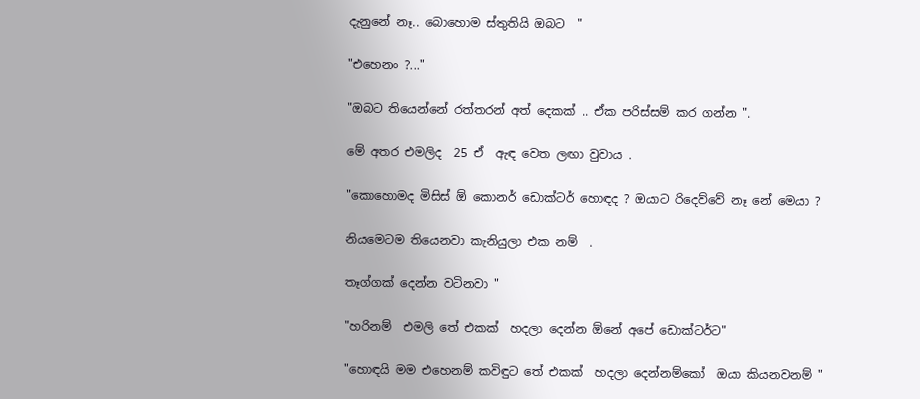දැනුනේ නෑ.. බොහොම ස්තුතියි ඔබට  "

"එහෙනං ?..."

"ඔබට තියෙන්නේ රත්තරන් අත් දෙකක් .. ඒක පරිස්සම් කර ගන්න ".

මේ අතර එමලිද  25 ඒ  ඇඳ වෙත ලඟා වුවාය .

"කොහොමද මිසිස් ඕ කොනර් ඩොක්ටර් හොඳද ? ඔයාට රිදෙව්වේ නෑ නේ මෙයා ?

නියමෙටම තියෙනවා කැනියුලා එක නම්  .

තෑග්ගක් දෙන්න වටිනවා "

"හරිනම්  එමලි තේ එකක්  හදලා දෙන්න ඕනේ අපේ ඩොක්ටර්ට"

"හොඳයි මම එහෙනම් කවිඳුට තේ එකක්  හදලා දෙන්නම්කෝ  ඔයා කියනවනම් "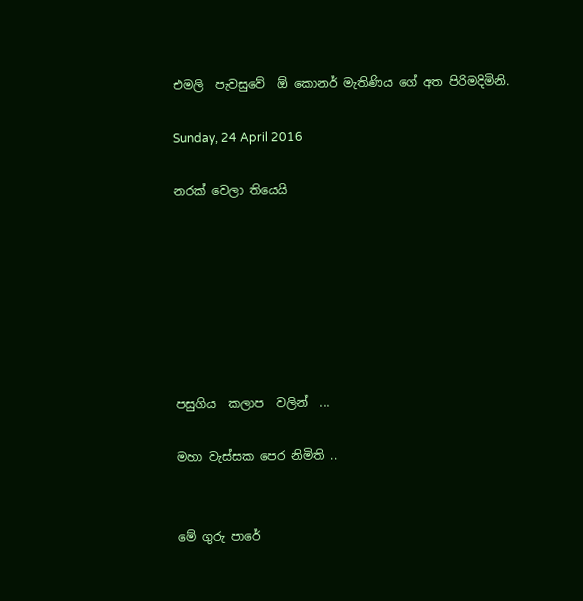එමලි  පැවසුවේ  ඕ කොනර් මැතිණිය ගේ අත පිරිමදිමිනි.

Sunday, 24 April 2016

නරක් වෙලා තියෙයි







පසුගිය  කලාප  වලින්  ...

මහා වැස්සක පෙර නිමිති ..


මේ ගුරු පාරේ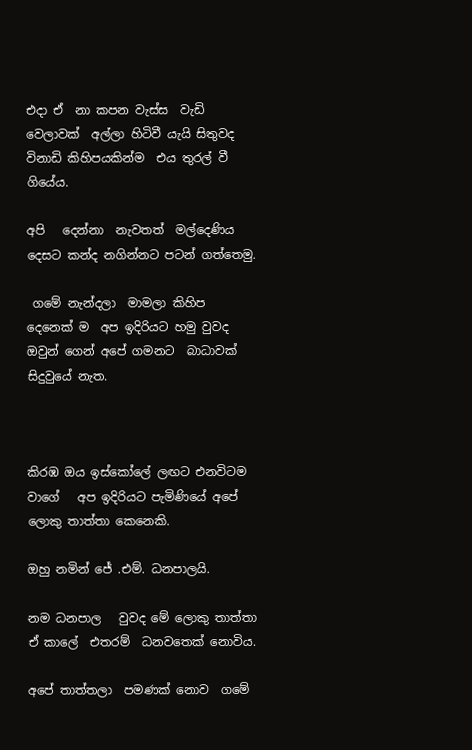එදා ඒ  නා කපන වැස්ස  වැඩි වෙලාවක්  අල්ලා හිටිවී යැයි සිතුවද  විනාඩි කිහිපයකින්ම  එය තුරල් වී ගියේය.

අපි   දෙන්නා  නැවතත්  මල්දෙණිය දෙසට කන්ද නගින්නට පටන් ගත්තෙමු.

 ගමේ නැන්දලා  මාමලා කිහිප දෙනෙක් ම  අප ඉදිරියට හමු වුවද  ඔවුන් ගෙන් අපේ ගමනට  බාධාවක් සිදුවුයේ නැත.



කිරඹ ඔය ඉස්කෝලේ ලඟට එනවිටම  වාගේ   අප ඉදිරියට පැමිණියේ අපේ ලොකු තාත්තා කෙනෙකි.

ඔහු නමින් ජේ .එම්. ධනපාලයි.

නම ධනපාල   වුවද මේ ලොකු තාත්තා ඒ කාලේ  එතරම්  ධනවතෙක් නොවිය.

අපේ තාත්තලා  පමණක් නොව  ගමේ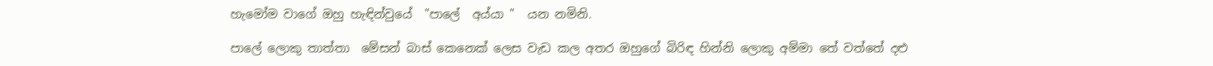හැමෝම වාගේ ඔහු හැඳින්වුයේ  "පාලේ  අය්යා "  යන නමිනි.

පාලේ ලොකු තාත්තා  මේසන් බාස් කෙනෙක් ලෙස වැඩ කල අතර ඔහුගේ බිරිඳ හින්නි ලොකු අම්මා තේ වත්තේ දළු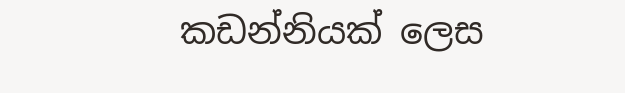කඩන්නියක් ලෙස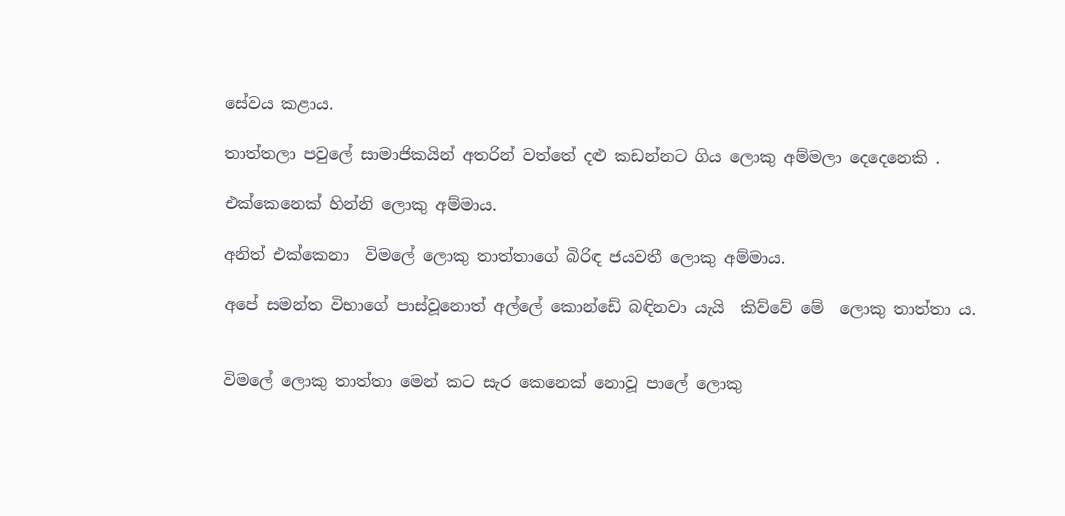සේවය කළාය.

තාත්තලා පවුලේ සාමාජිකයින් අතරින් වත්තේ දළු කඩන්නට ගිය ලොකු අම්මලා දෙදෙනෙකි .

එක්කෙනෙක් හින්නි ලොකු අම්මාය.

අනිත් එක්කෙනා  විමලේ ලොකු තාත්තාගේ බිරිඳ ජයවතී ලොකු අම්මාය.

අපේ සමන්ත විභාගේ පාස්වූනොත් අල්ලේ කොන්ඩේ බඳිනවා යැයි  කිව්වේ මේ  ලොකු තාත්තා ය.


විමලේ ලොකු තාත්තා මෙන් කට සැර කෙනෙක් නොවූ පාලේ ලොකු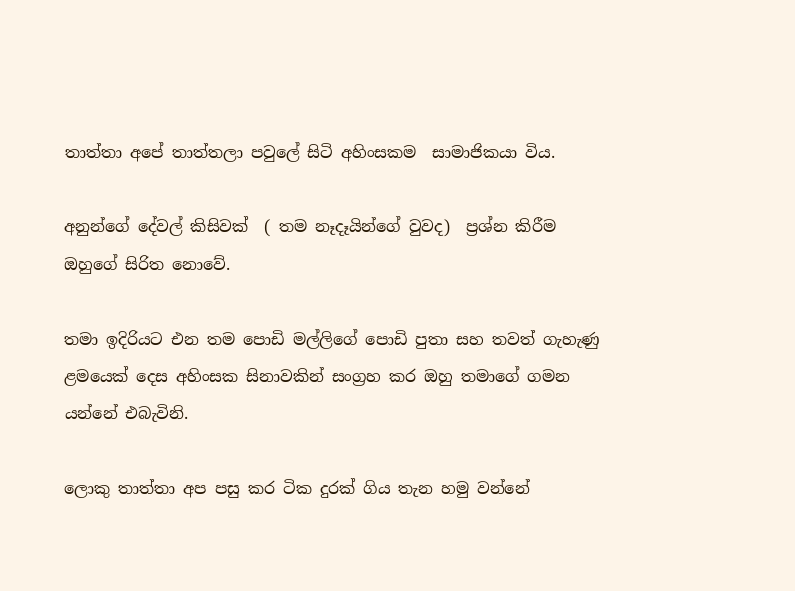තාත්තා අපේ තාත්තලා පවුලේ සිටි අහිංසකම  සාමාජිකයා විය.

අනුන්ගේ දේවල් කිසිවක්  ( තම නෑදෑයින්ගේ වුවද)  ප්‍රශ්න කිරීම ඔහුගේ සිරිත නොවේ.

තමා ඉදිරියට එන තම පොඩි මල්ලිගේ පොඩි පුතා සහ තවත් ගැහැණු ළමයෙක් දෙස අහිංසක සිනාවකින් සංග්‍රහ කර ඔහු තමාගේ ගමන යන්නේ එබැවිනි.

ලොකු තාත්තා අප පසු කර ටික දුරක් ගිය තැන හමු වන්නේ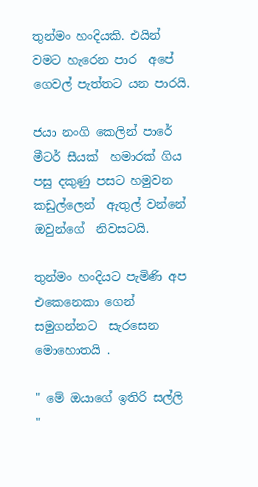තුන්මං හංදියකි. එයින් වමට හැරෙන පාර  අපේ ගෙවල් පැත්තට යන පාරයි.

ජයා නංගි කෙලින් පාරේ මීටර් සීයක්  හමාරක් ගිය පසු දකුණු පසට හමුවන කඩුල්ලෙන්  ඇතුල් වන්නේ ඔවුන්ගේ  නිවසටයි.

තුන්මං හංදියට පැමිණි අප එකෙනෙකා ගෙන් සමුගන්නට  සැරසෙන මොහොතයි .

" මේ ඔයාගේ ඉතිරි සල්ලි "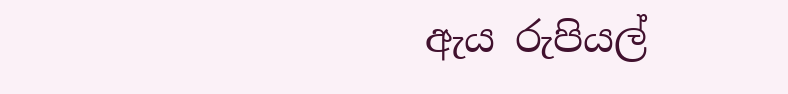ඇය රුපියල්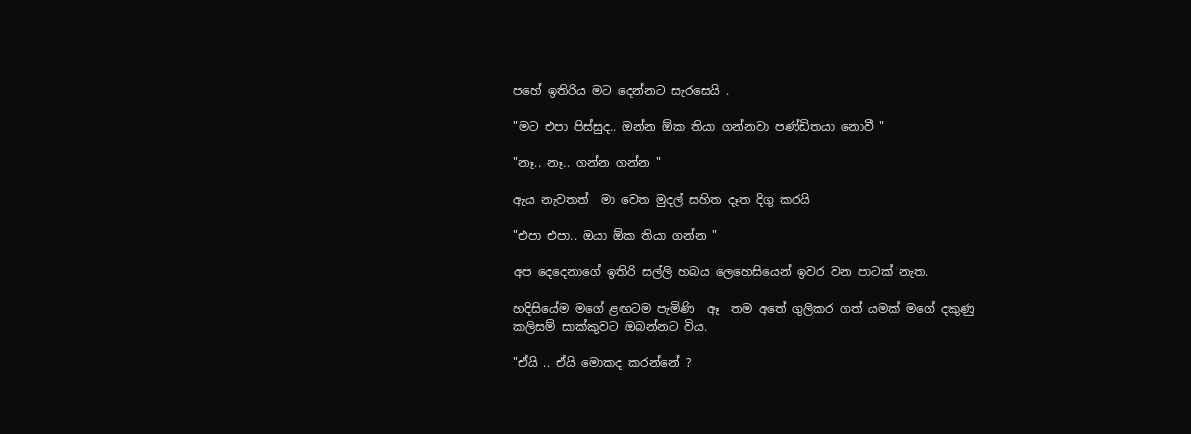පහේ ඉතිරිය මට දෙන්නට සැරසෙයි .

"මට එපා පිස්සුද.. ඔන්න ඕක තියා ගන්නවා පණ්ඩිතයා නොවී "

"නෑ.. නෑ.. ගන්න ගන්න "

ඇය නැවතත්  මා වෙත මුදල් සහිත දෑත දිගු කරයි

"එපා එපා.. ඔයා ඕක තියා ගන්න "

අප දෙදෙනාගේ ඉතිරි සල්ලි හබය ලෙහෙසියෙන් ඉවර වන පාටක් නැත.

හදිසියේම මගේ ළඟටම පැමිණි  ඈ  තම අතේ ගුලිකර ගත් යමක් මගේ දකුණු කලිසම් සාක්කුවට ඔබන්නට විය.

"ඒයි .. ඒයි මොකද කරන්නේ ?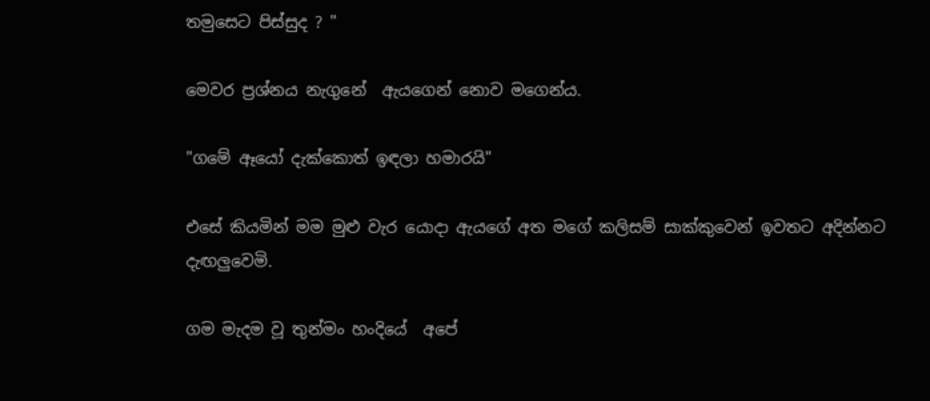තමුසෙට පිස්සුද ? "

මෙවර ප්‍රශ්නය නැගුනේ  ඇයගෙන් නොව මගෙන්ය.

"ගමේ ඈයෝ දැක්කොත් ඉඳලා හමාරයි"

එසේ කියමින් මම මුළු වැර යොදා ඇයගේ අත මගේ කලිසම් සාක්කුවෙන් ඉවතට අදින්නට දැඟලුවෙමි.

ගම මැදම වූ තුන්මං හංදියේ  අපේ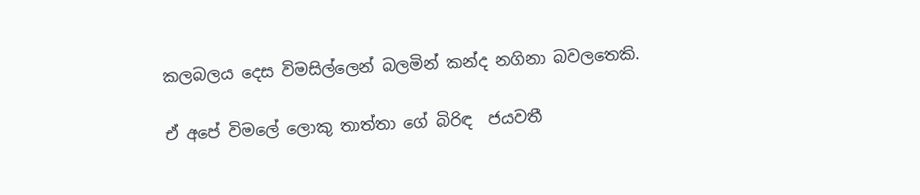කලබලය දෙස විමසිල්ලෙන් බලමින් කන්ද නගිනා බවලතෙකි.

ඒ අපේ විමලේ ලොකු තාත්තා ගේ බිරිඳ  ජයවතී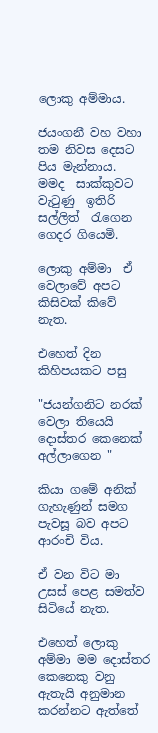ලොකු අම්මාය.

ජයංගනී වහ වහා තම නිවස දෙසට පිය මැන්නාය.  මමද  සාක්කුවට වැටුණු  ඉතිරි සල්ලිත්  රැගෙන ගෙදර ගියෙමි.

ලොකු අම්මා  ඒ වෙලාවේ අපට කිසිවක් කිවේ නැත.

එහෙත් දින කිහිපයකට පසු

"ජයන්ගනිට නරක් වෙලා තියෙයි  දොස්තර කෙනෙක් අල්ලාගෙන "

කියා ගමේ අනික් ගැහැණුන් සමග පැවසූ බව අපට ආරංචි විය.

ඒ වන විට මා උසස් පෙළ සමත්ව සිටියේ නැත.

එහෙත් ලොකු අම්මා මම දොස්තර කෙනෙකු වනු ඇතැයි අනුමාන කරන්නට ඇත්තේ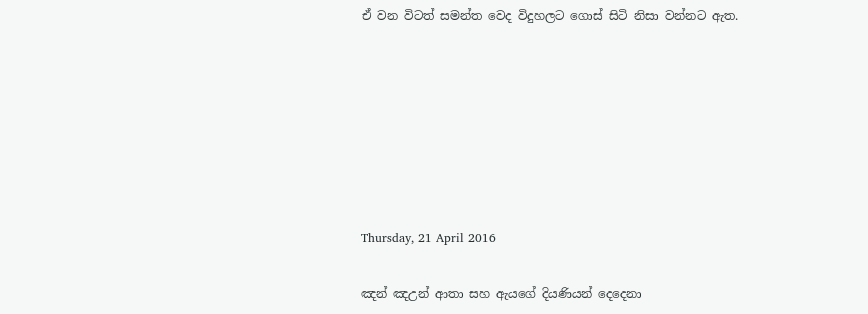ඒ වන විටත් සමන්ත වෙද විදුහලට ගොස් සිටි නිසා වන්නට ඇත.







Thursday, 21 April 2016

ඤන් ඤඋන් ආතා සහ ඇයගේ දියණියන් දෙදෙනා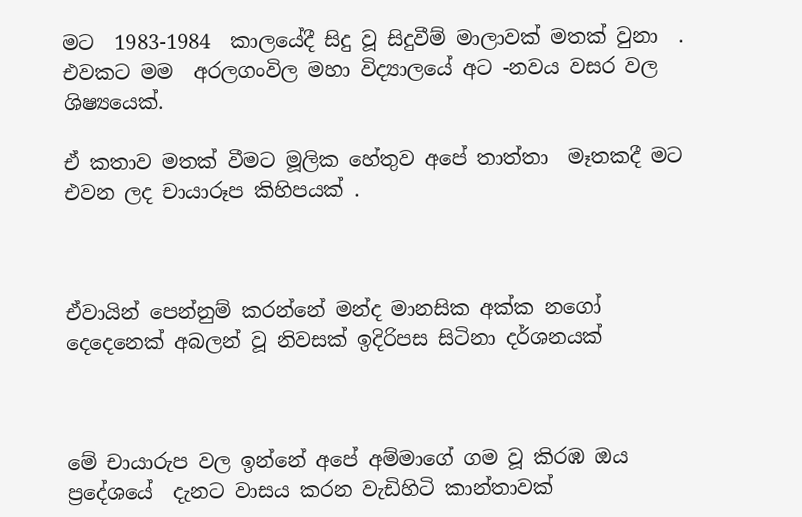මට  1983-1984  කාලයේදී සිදු වූ සිදුවීම් මාලාවක් මතක් වුනා  . එවකට මම  අරලගංවිල මහා විද්‍යාලයේ අට -නවය වසර වල ශිෂ්‍යයෙක්.

ඒ කතාව මතක් වීමට මූලික හේතුව අපේ තාත්තා  මෑතකදී මට එවන ලද චායාරූප කිහිපයක් .



ඒවායින් පෙන්නුම් කරන්නේ මන්ද මානසික අක්ක නගෝ දෙදෙනෙක් අබලන් වූ නිවසක් ඉදිරිපස සිටිනා දර්ශනයක්



මේ චායාරුප වල ඉන්නේ අපේ අම්මාගේ ගම වූ කිරඹ ඔය  ප්‍රදේශයේ  දැනට වාසය කරන වැඩිහිටි කාන්තාවක්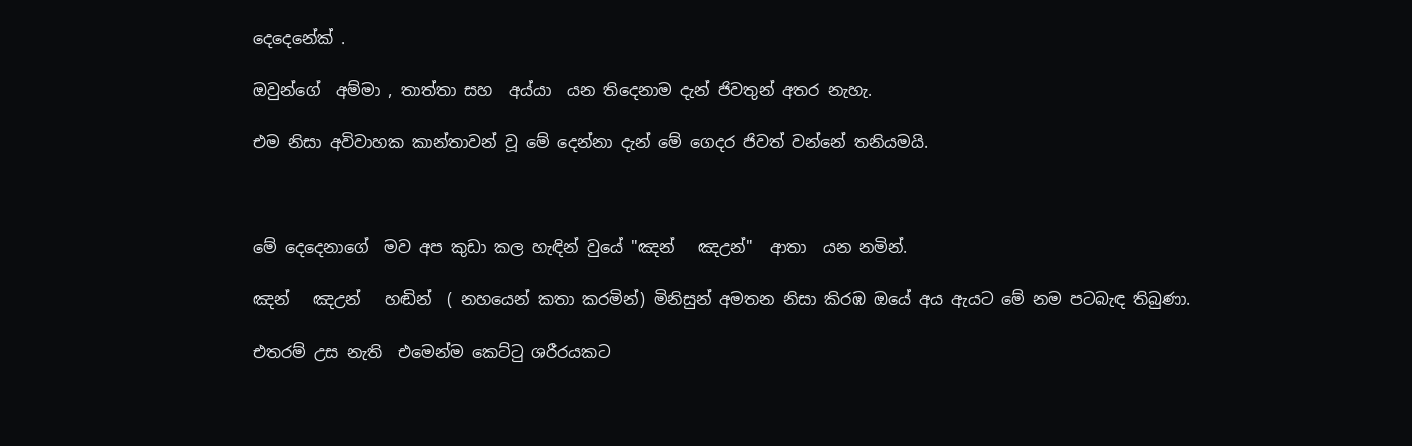දෙදෙනේක් .

ඔවුන්ගේ  අම්මා , තාත්තා සහ  අය්යා  යන තිදෙනාම දැන් ජිවතුන් අතර නැහැ.

එම නිසා අවිවාහක කාන්තාවන් වූ මේ දෙන්නා දැන් මේ ගෙදර ජිවත් වන්නේ තනියමයි.



මේ දෙදෙනාගේ  මව අප කුඩා කල හැඳින් වුයේ "ඤන්   ඤඋන්"  ආතා  යන නමින්.

ඤන්   ඤඋන්   හඬින්  ( නහයෙන් කතා කරමින්) මිනිසුන් අමතන නිසා කිරඹ ඔයේ අය ඇයට මේ නම පටබැඳ තිබුණා.

එතරම් උස නැති  එමෙන්ම කෙට්ටු ශරීරයකට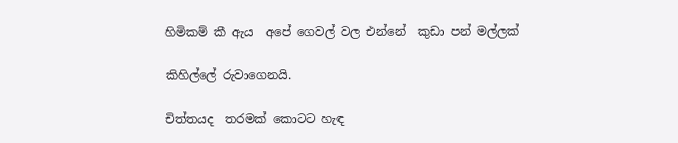හිමිකම් කී ඇය  අපේ ගෙවල් වල එන්නේ  කුඩා පන් මල්ලක්

කිහිල්ලේ රුවාගෙනයි.

චිත්තයද  තරමක් කොටට හැඳ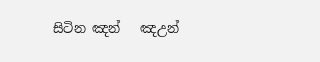සිටින ඤන්   ඤඋන්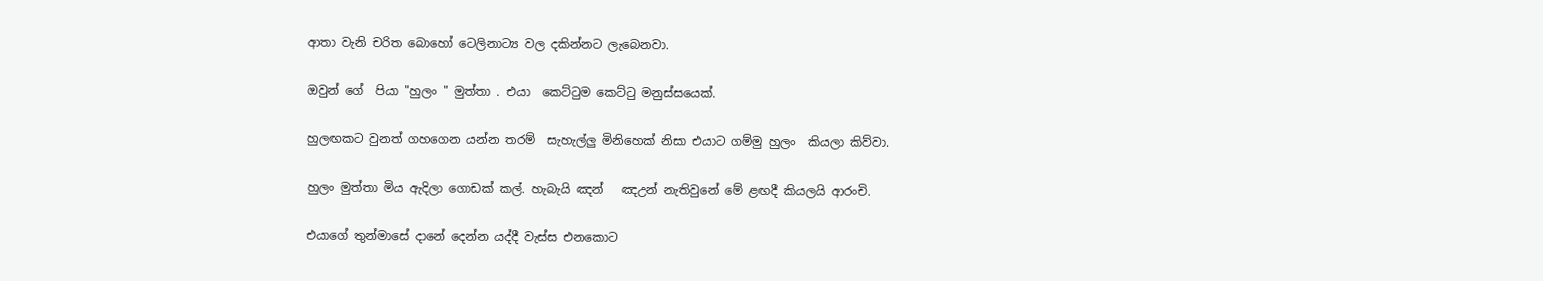ආතා වැනි චරිත බොහෝ ටෙලිනාට්‍ය වල දකින්නට ලැබෙනවා.

ඔවුන් ගේ  පියා "හුලං " මුත්තා . එයා  කෙට්ටුම කෙට්ටු මනුස්සයෙක්.

හුලඟකට වුනත් ගහගෙන යන්න තරම්  සැහැල්ලු මිනිහෙක් නිසා එයාට ගම්මු හුලං  කියලා කිව්වා.

හුලං මුත්තා මිය ඇදිලා ගොඩක් කල්. හැබැයි ඤන්   ඤඋන් නැතිවුනේ මේ ළඟදී කියලයි ආරංචි.

එයාගේ තුන්මාසේ දානේ දෙන්න යද්දී වැස්ස එනකොට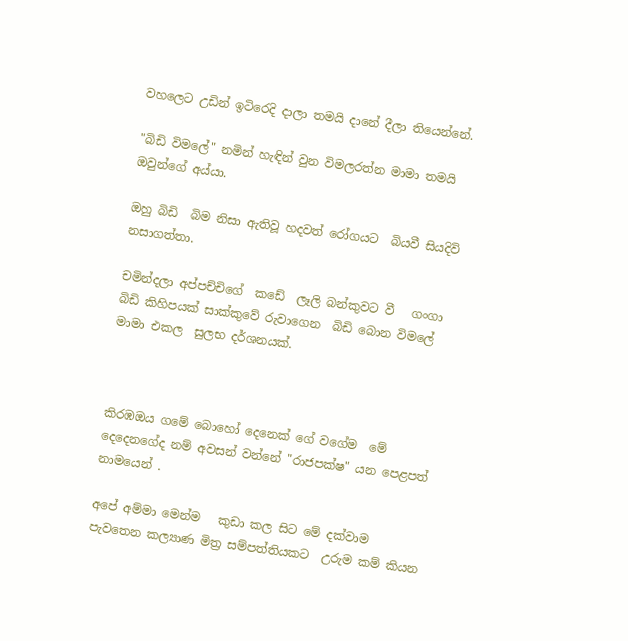වහලෙට උඩින් ඉටිරෙදි දාලා තමයි දානේ දීලා තියෙන්නේ.

"බිඩි විමලේ" නමින් හැඳින් වුන විමලරත්න මාමා තමයි ඔවුන්ගේ අය්යා.

ඔහු බිඩි  බිම නිසා ඇතිවූ හදවත් රෝගයට  බියවී සියදිවි නසාගත්තා.

චමින්දලා අප්පච්චිගේ  කඩේ  ලෑලි බන්කුවට වී   ගංගා බිඩි කිහිපයක් සාක්කුවේ රුවාගෙන  බිඩි බොන විමලේ මාමා එකල  සුලභ දර්ශනයක්.



කිරඹඔය ගමේ බොහෝ දෙනෙක් ගේ වගේම  මේ දෙදෙනගේද නම් අවසන් වන්නේ "රාජපක්ෂ" යන පෙළපත් නාමයෙන් .

අපේ අම්මා මෙන්ම   කුඩා කල සිට මේ දක්වාම  පැවතෙන කල්‍යාණ මිත්‍ර සම්පත්තියකට  උරුම කම් කියන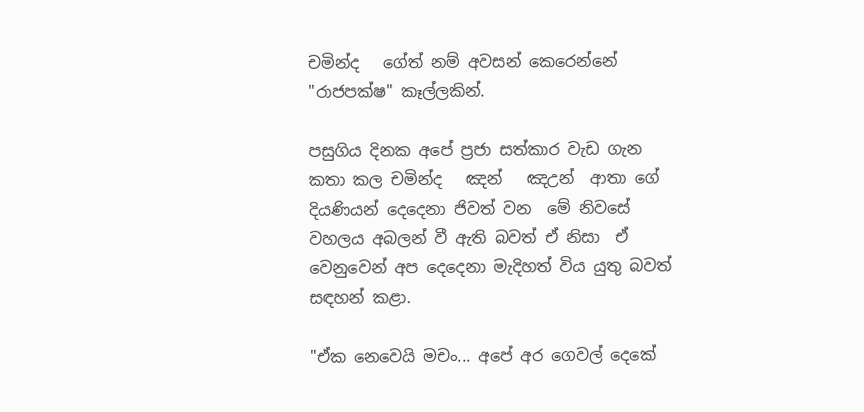චමින්ද   ගේත් නම් අවසන් කෙරෙන්නේ  "රාජපක්ෂ" කෑල්ලකින්.

පසුගිය දිනක අපේ ප්‍රජා සත්කාර වැඩ ගැන කතා කල චමින්ද   ඤන්   ඤඋන්  ආතා ගේ  දියණියන් දෙදෙනා ජිවත් වන  මේ නිවසේ වහලය අබලන් වී ඇති බවත් ඒ නිසා  ඒ වෙනුවෙන් අප දෙදෙනා මැදිහත් විය යුතු බවත් සඳහන් කළා.

"ඒක නෙවෙයි මචං... අපේ අර ගෙවල් දෙකේ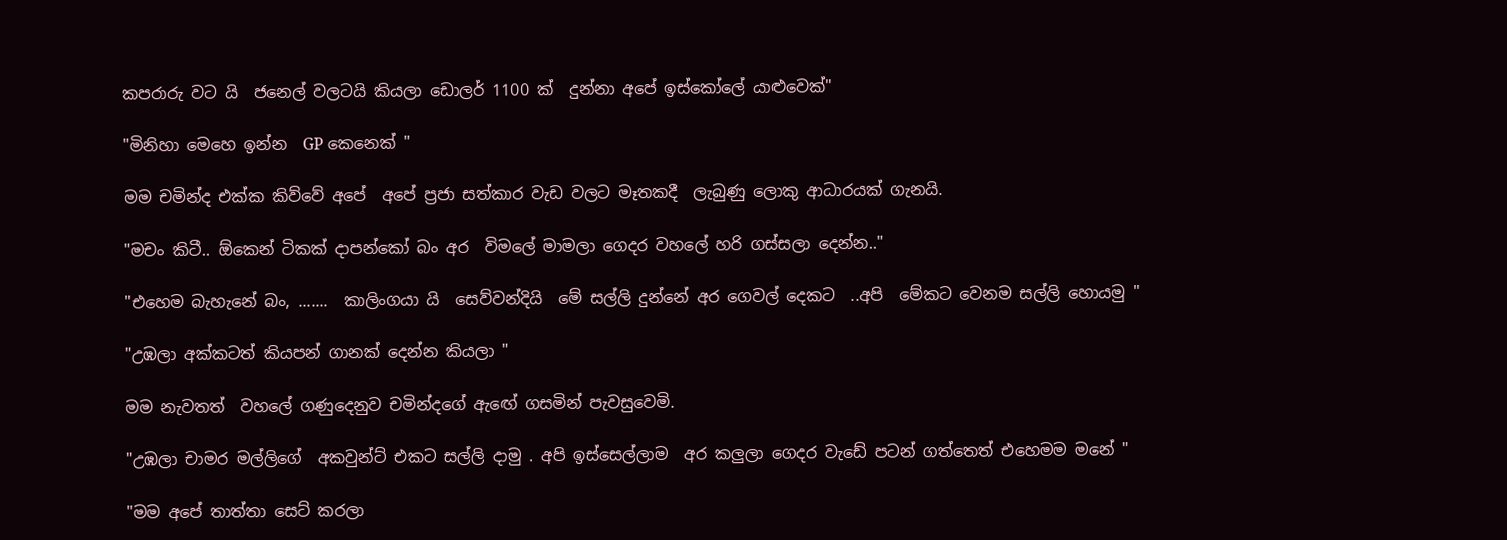කපරාරු වට යි  ජනෙල් වලටයි කියලා ඩොලර් 1100 ක්  දුන්නා අපේ ඉස්කෝලේ යාළුවෙක්"

"මිනිහා මෙහෙ ඉන්න  GP කෙනෙක් "

මම චමින්ද එක්ක කිව්වේ අපේ  අපේ ප්‍රජා සත්කාර වැඩ වලට මෑතකදී  ලැබුණු ලොකු ආධාරයක් ගැනයි.

"මචං කිටී.. ඕකෙන් ටිකක් දාපන්කෝ බං අර  විමලේ මාමලා ගෙදර වහලේ හරි ගස්සලා දෙන්න.."

"එහෙම බැහැනේ බං, .......  කාලිංගයා යි  සෙව්වන්දියි  මේ සල්ලි දුන්නේ අර ගෙවල් දෙකට  ..අපි  මේකට වෙනම සල්ලි හොයමු "

"උඹලා අක්කටත් කියපන් ගානක් දෙන්න කියලා "

මම නැවතත්  වහලේ ගණුදෙනුව චමින්දගේ ඇඟේ ගසමින් පැවසුවෙමි.

"උඹලා චාමර මල්ලිගේ  අකවුන්ට් එකට සල්ලි දාමු . අපි ඉස්සෙල්ලාම  අර කලුලා ගෙදර වැඩේ පටන් ගත්තෙත් එහෙමම මනේ "

"මම අපේ තාත්තා සෙට් කරලා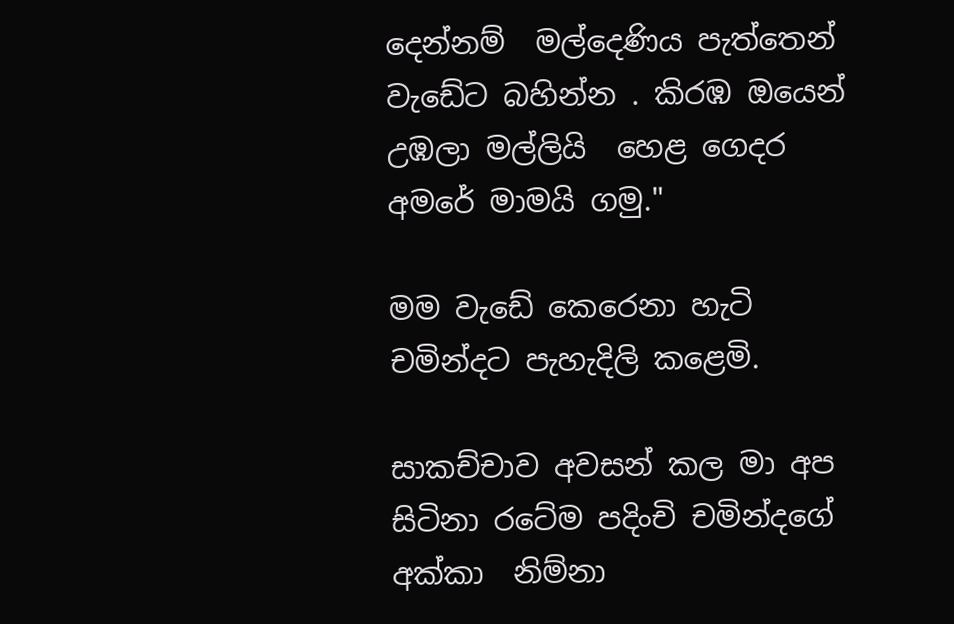දෙන්නම්  මල්දෙණිය පැත්තෙන් වැඩේට බහින්න . කිරඹ ඔයෙන් උඹලා මල්ලියි  හෙළ ගෙදර අමරේ මාමයි ගමු."

මම වැඩේ කෙරෙනා හැටි  චමින්දට පැහැදිලි කළෙමි.

සාකච්චාව අවසන් කල මා අප සිටිනා රටේම පදිංචි චමින්දගේ අක්කා  නිම්නා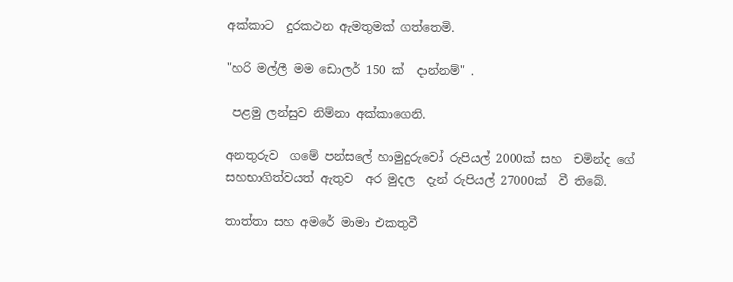අක්කාට  දුරකථන ඇමතුමක් ගත්තෙමි.

"හරි මල්ලී මම ඩොලර් 150 ක්  දාන්නම්" .

 පළමු ලන්සුව නිම්නා අක්කාගෙනි.

අනතුරුව  ගමේ පන්සලේ හාමුදුරුවෝ රුපියල් 2000ක් සහ  චමින්ද ගේ සහභාගිත්වයත් ඇතුව  අර මුදල  දැන් රුපියල් 27000ක්  වී තිබේ.

තාත්තා සහ අමරේ මාමා එකතුවී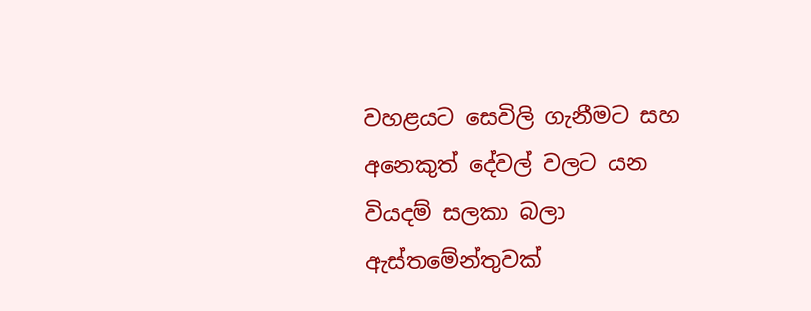වහළයට සෙවිලි ගැනීමට සහ අනෙකුත් දේවල් වලට යන වියදම් සලකා බලා ඇස්තමේන්තුවක්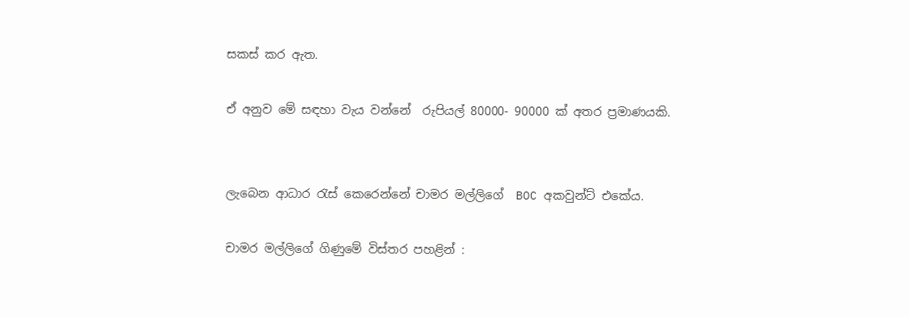සකස් කර ඇත.

ඒ අනුව මේ සඳහා වැය වන්නේ  රුපියල් 80000- 90000 ක් අතර ප්‍රමාණයකි.


ලැබෙන ආධාර රැස් කෙරෙන්නේ චාමර මල්ලිගේ  BOC අකවුන්ට් එකේය.

චාමර මල්ලිගේ ගිණුමේ විස්තර පහළින් :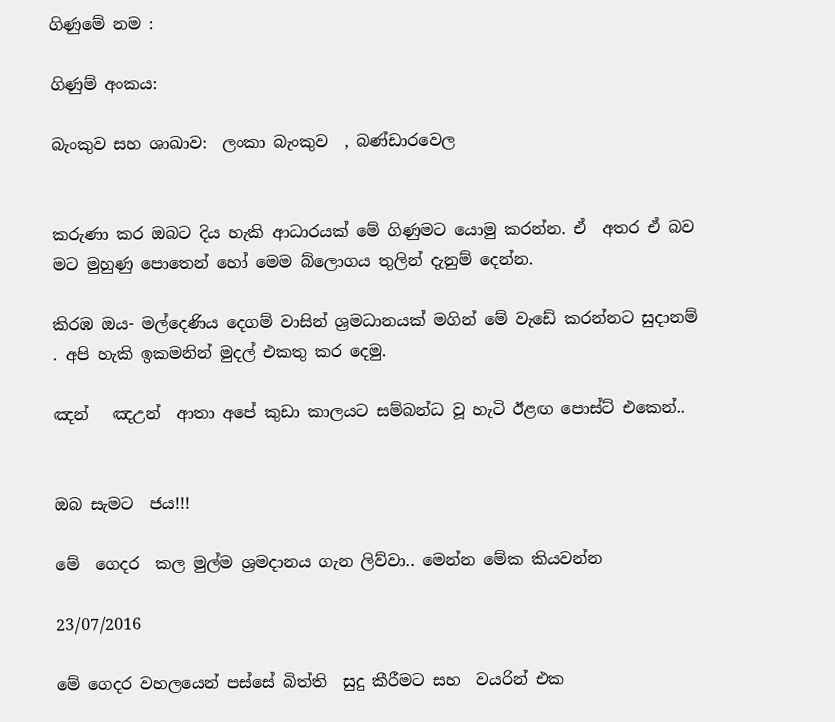ගිණුමේ නම :

ගිණුම් අංකය:

බැංකුව සහ ශාඛාව:  ලංකා බැංකුව  , බණ්ඩාරවෙල


කරුණා කර ඔබට දිය හැකි ආධාරයක් මේ ගිණුමට යොමු කරන්න. ඒ  අතර ඒ බව මට මුහුණු පොතෙන් හෝ මෙම බ්ලොගය තුලින් දැනුම් දෙන්න.

කිරඹ ඔය- මල්දෙණිය දෙගම් වාසින් ශ්‍රමධානයක් මගින් මේ වැඩේ කරන්නට සුදානම් . අපි හැකි ඉකමනින් මුදල් එකතු කර දෙමු.

ඤන්   ඤඋන්  ආතා අපේ කුඩා කාලයට සම්බන්ධ වූ හැටි ඊළඟ පොස්ට් එකෙන්..


ඔබ සැමට  ජය!!!

මේ  ගෙදර  කල මුල්ම ශ්‍රමදානය ගැන ලිව්වා.. මෙන්න මේක කියවන්න

23/07/2016

මේ ගෙදර වහලයෙන් පස්සේ බිත්ති  සුදු කීරීමට සහ  වයරින් එක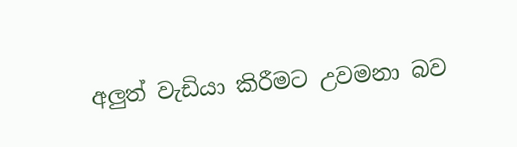අලුත් වැඩියා කිරීමට උවමනා බව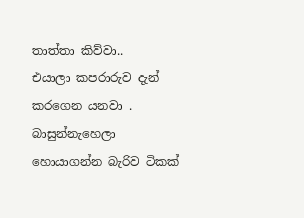තාත්තා කිව්වා..
එයාලා කපරාරුව දැන් කරගෙන යනවා . බාසුන්නැහෙලා  හොයාගන්න බැරිව ටිකක්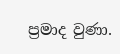ප්‍රමාද වුණා.